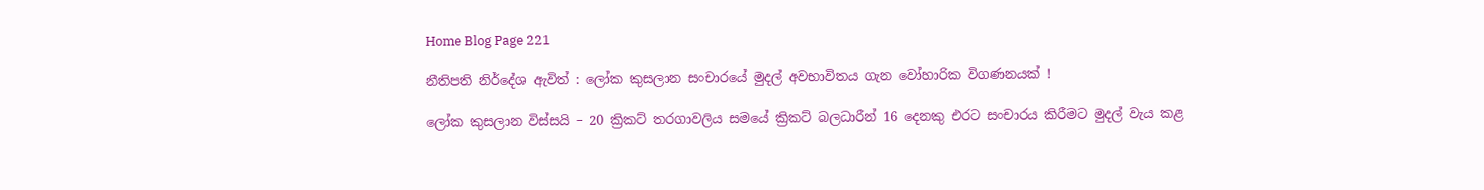Home Blog Page 221

නීතිපති නිර්දේශ ඇවිත් : ලෝක කුසලාන සංචාරයේ මුදල් අවභාවිතය ගැන වෝහාරික විගණනයක් !

ලෝක කුසලාන විස්සයි – 20 ක්‍රිකට් තරගාවලිය සමයේ ක්‍රිකට් බලධාරීන් 16 දෙනකු එරට සංචාරය කිරීමට මුදල් වැය කළ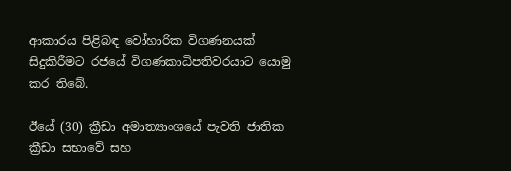ආකාරය පිළිබඳ වෝහාරික විගණනයක් සිදුකිරීමට රජයේ විගණකාධිපතිවරයාට යොමු කර තිබේ.

ඊයේ (30) ක්‍රීඩා අමාත්‍යාංශයේ පැවති ජාතික ක්‍රීඩා සභාවේ සහ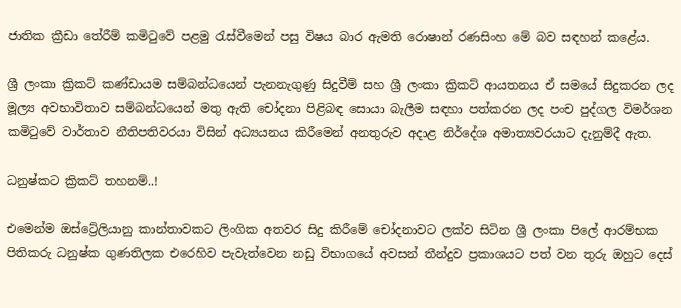ජාතික ක්‍රීඩා තේරීම් කමිටුවේ පළමු රැස්වීමෙන් පසු විෂය බාර ඇමති රොෂාන් රණසිංහ මේ බව සඳහන් කළේය.

ශ්‍රී ලංකා ක්‍රිකට් කණ්ඩායම සම්බන්ධයෙන් පැනනැගුණු සිදුවීම් සහ ශ්‍රී ලංකා ක්‍රිකට් ආයතනය ඒ සමයේ සිදුකරන ලද මූල්‍ය අවභාවිතාව සම්බන්ධයෙන් මතු ඇති චෝදනා පිළිබඳ සොයා බැලීම සඳහා පත්කරන ලද පංච පුද්ගල විමර්ශන කමිටුවේ වාර්තාව නීතිපතිවරයා විසින් අධ්‍යයනය කිරීමෙන් අනතුරුව අදාළ නිර්දේශ අමාත්‍යවරයාට දැනුම්දී ඇත.

ධනුෂ්කට ක්‍රිකට් තහනම්..!

එමෙන්ම ඔස්ට්‍රේලියානු කාන්තාවකට ලිංගික අතවර සිදු කිරීමේ චෝදනාවට ලක්ව සිටින ශ්‍රී ලංකා පිලේ ආරම්භක පිතිකරු ධනුෂ්ක ගුණතිලක එරෙහිව පැවැත්වෙන නඩු විභාගයේ අවසන් තීන්දුව ප්‍රකාශයට පත් වන තුරු ඔහුට දෙස්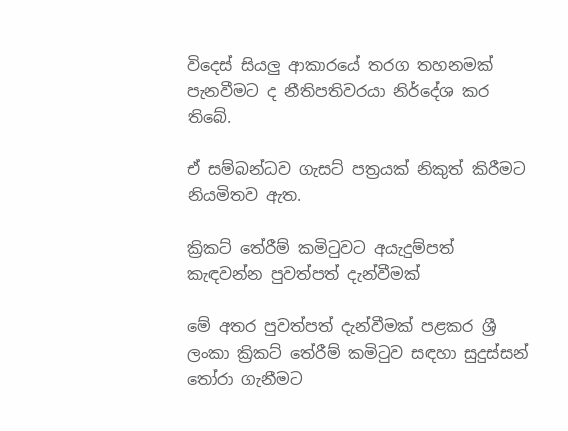විදෙස් සියලු ආකාරයේ තරග තහනමක් පැනවීමට ද නීතිපතිවරයා නිර්දේශ කර තිබේ.

ඒ සම්බන්ධව ගැසට් පත්‍රයක් නිකුත් කිරීමට නියමිතව ඇත.

ක්‍රිකට් තේරීම් කමිටුවට අයැදුම්පත් කැඳවන්න පුවත්පත් දැන්වීමක්

මේ අතර පුවත්පත් දැන්වීමක් පළකර ශ්‍රී ලංකා ක්‍රිකට් තේරීම් කමිටුව සඳහා සුදුස්සන් තෝරා ගැනීමට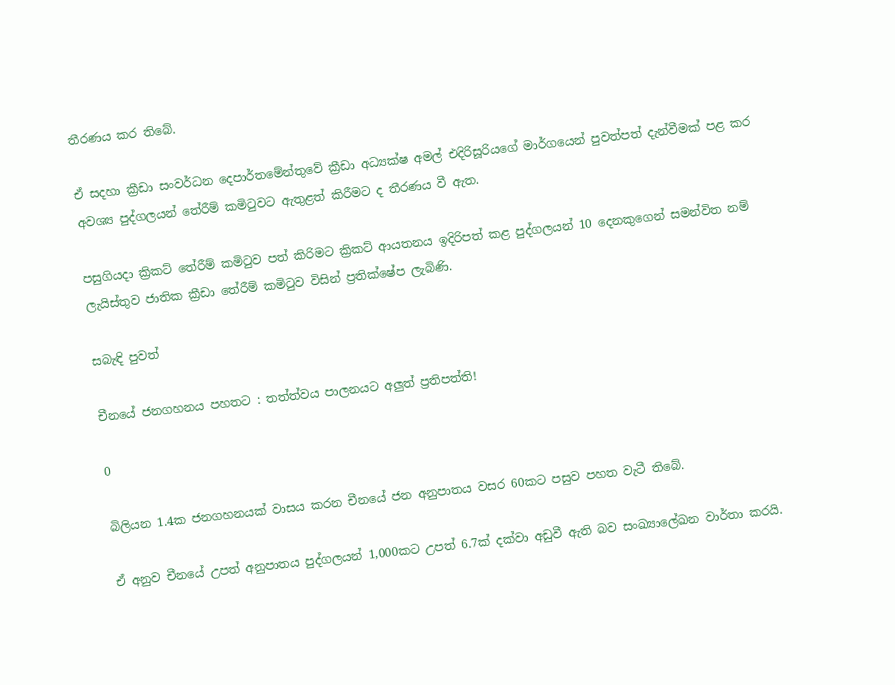තීරණය කර තිබේ.

ඒ සදහා ක්‍රීඩා සංවර්ධන දෙපාර්තමේන්තුවේ ක්‍රීඩා අධ්‍යක්ෂ අමල් එදිරිසූරියගේ මාර්ගයෙන් පුවත්පත් දැන්වීමක් පළ කර අවශ්‍ය පුද්ගලයන් තේරීම් කමිටුවට ඇතුළත් කිරීමට ද තීරණය වී ඇත.

පසුගියදා ක්‍රිකට් තේරීම් කමිටුව පත් කිරිමට ක්‍රිකට් ආයතනය ඉදිරිපත් කළ පුද්ගලයන් 10 දෙනකුගෙන් සමන්විත නම් ලැයිස්තුව ජාතික ක්‍රීඩා තේරීම් කමිටුව විසින් ප්‍රතික්ෂේප ලැබිණි.

සබැඳි පුවත්

චීනයේ ජනගහනය පහතට : තත්ත්වය පාලනයට අලුත් ප්‍රතිපත්ති!

0

බිලියන 1.4ක ජනගහනයක් වාසය කරන චීනයේ ජන අනුපාතය වසර 60කට පසුව පහත වැටී තිබේ.

ඒ අනුව චීනයේ උපත් අනුපාතය පුද්ගලයන් 1,000කට උපත් 6.7ක් දක්වා අඩුවී ඇති බව සංඛ්‍යාලේඛන වාර්තා කරයි.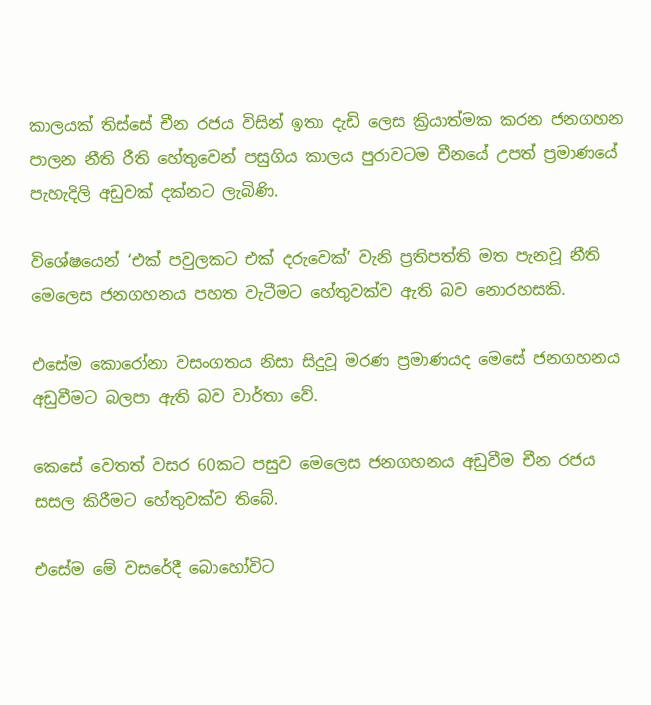කාලයක් තිස්සේ චීන රජය විසින් ඉතා දැඩි ලෙස ක්‍රියාත්මක කරන ජනගහන පාලන නීති රීති හේතුවෙන් පසුගිය කාලය පුරාවටම චීනයේ උපත් ප්‍රමාණයේ පැහැදිලි අඩුවක් දක්නට ලැබිණි.

විශේෂයෙන් ‘එක් පවුලකට එක් දරුවෙක්’ වැනි ප්‍රතිපත්ති මත පැනවූ නීති මෙලෙස ජනගහනය පහත වැටීමට හේතුවක්ව ඇති බව නොරහසකි.

එසේම කොරෝනා වසංගතය නිසා සිදුවූ මරණ ප්‍රමාණයද මෙසේ ජනගහනය අඩුවීමට බලපා ඇති බව වාර්තා වේ.

කෙසේ වෙතත් වසර 60කට පසුව මෙලෙස ජනගහනය අඩුවීම චීන රජය සසල කිරීමට හේතුවක්ව තිබේ.

එසේම මේ වසරේදී බොහෝවිට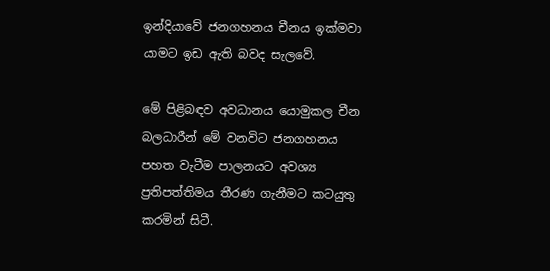ඉන්දියාවේ ජනගහනය චීනය ඉක්මවා යාමට ඉඩ ඇති බවද සැලවේ.

මේ පිළිබඳව අවධානය යොමුකල චීන බලධාරීන් මේ වනවිට ජනගහනය පහත වැටීම පාලනයට අවශ්‍ය ප්‍රතිපත්තිමය තීරණ ගැනීමට කටයුතු කරමින් සිටී.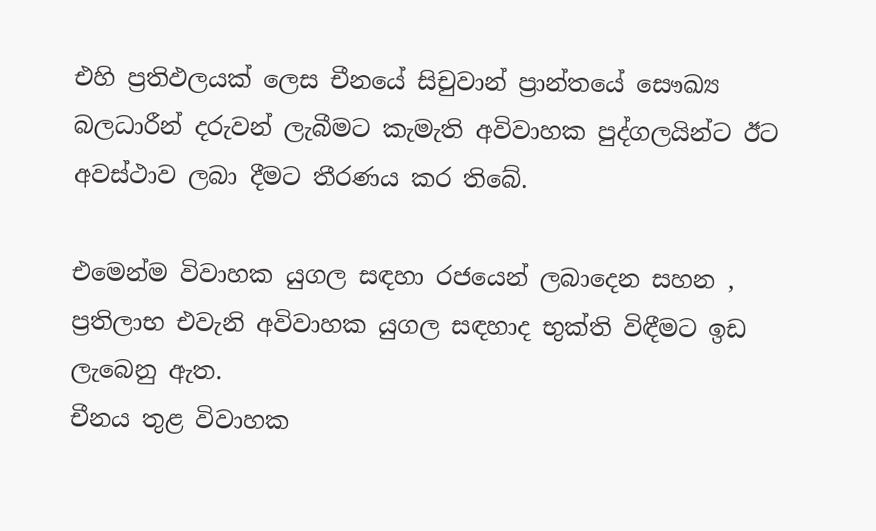එහි ප්‍රතිඵලයක් ලෙස චීනයේ සිචුවාන් ප්‍රාන්තයේ සෞඛ්‍ය බලධාරීන් දරුවන් ලැබීමට කැමැති අවිවාහක පුද්ගලයින්ට ඊට අවස්ථාව ලබා දීමට තීරණය කර තිබේ.

එමෙන්ම විවාහක යුගල සඳහා රජයෙන් ලබාදෙන සහන , ප්‍රතිලාභ එවැනි අවිවාහක යුගල සඳහාද භුක්ති විඳීමට ඉඩ ලැබෙනු ඇත.
චීනය තුළ විවාහක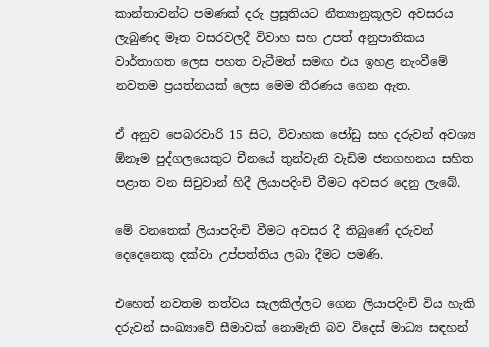කාන්තාවන්ට පමණක් දරු ප්‍රසූතියට නීත්‍යානුකූලව අවසරය ලැබුණද මෑත වසරවලදී විවාහ සහ උපත් අනුපාතිකය වාර්තාගත ලෙස පහත වැටීමත් සමඟ එය ඉහළ නැංවීමේ නවතම ප්‍රයත්නයක් ලෙස මෙම තීරණය ගෙන ඇත.

ඒ අනුව පෙබරවාරි 15 සිට, විවාහක ජෝඩු සහ දරුවන් අවශ්‍ය ඕනෑම පුද්ගලයෙකුට චීනයේ තුන්වැනි වැඩිම ජනගහනය සහිත පළාත වන සිචුවාන් හිදී ලියාපදිංචි වීමට අවසර දෙනු ලැබේ.

මේ වනතෙක් ලියාපදිංචි වීමට අවසර දී තිබුණේ දරුවන් දෙදෙනෙකු දක්වා උප්පත්තිය ලබා දීමට පමණි.

එහෙත් නවතම තත්වය සැලකිල්ලට ගෙන ලියාපදිංචි විය හැකි දරුවන් සංඛ්‍යාවේ සීමාවක් නොමැති බව විදෙස් මාධ්‍ය සඳහන්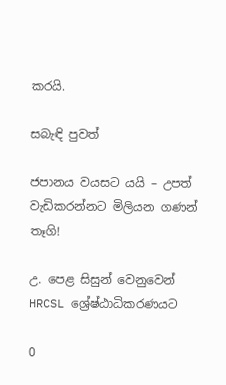කරයි.

සබැඳි පුවත්

ජපානය වයසට යයි – උපත් වැඩිකරන්නට මිලියන ගණන් තෑගි!

උ. පෙළ සිසුන් වෙනුවෙන් HRCSL ශ්‍රේෂ්ඨාධිකරණයට

0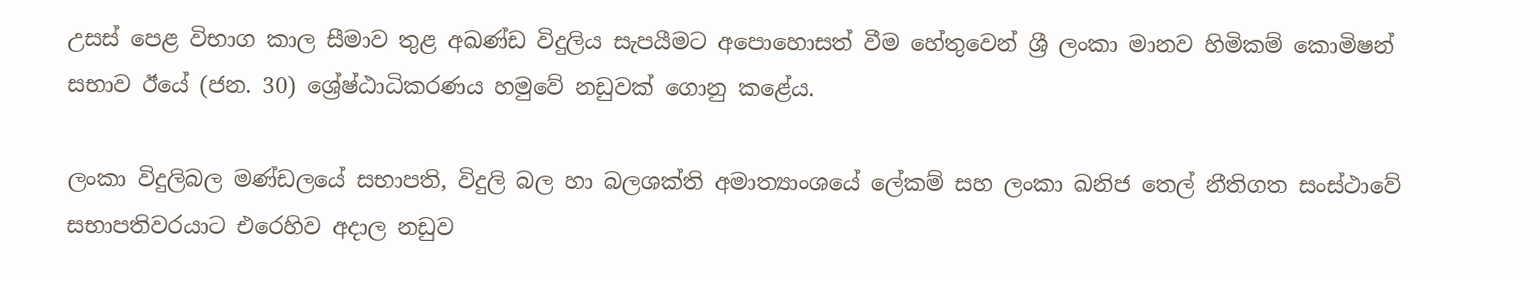උසස් පෙළ විභාග කාල සීමාව තුළ අඛණ්ඩ විදුලිය සැපයීමට අපොහොසත් වීම හේතුවෙන් ශ්‍රී ලංකා මානව හිමිකම් කොමිෂන් සභාව ඊයේ (ජන. 30) ශ්‍රේෂ්ඨාධිකරණය හමුවේ නඩුවක් ගොනු කළේය.

ලංකා විදුලිබල මණ්ඩලයේ සභාපති, විදුලි බල හා බලශක්ති අමාත්‍යාංශයේ ලේකම් සහ ලංකා ඛනිජ තෙල් නීතිගත සංස්ථාවේ සභාපතිවරයාට එරෙහිව අදාල නඩුව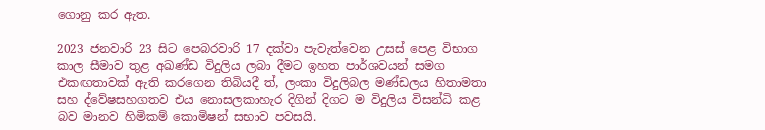ගොනු කර ඇත.

2023 ජනවාරි 23 සිට පෙබරවාරි 17 දක්වා පැවැත්වෙන උසස් පෙළ විභාග කාල සීමාව තුළ අඛණ්ඩ විදුලිය ලබා දීමට ඉහත පාර්ශවයන් සමග එකඟතාවක් ඇති කරගෙන තිබියදී ත්, ලංකා විදුලිබල මණ්ඩලය හිතාමතා සහ ද්වේෂසහගතව එය නොසලකාහැර දිගින් දිගට ම විදුලිය විසන්ධි කළ බව මානව හිමිකම් කොමිෂන් සභාව පවසයි.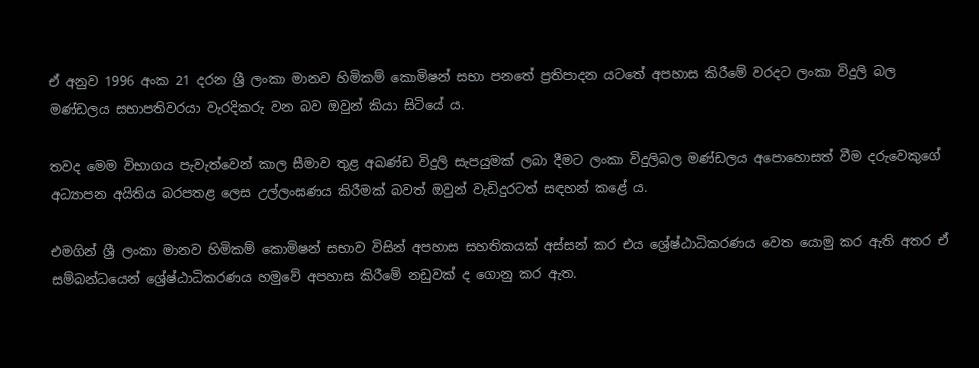ඒ අනුව 1996 අංක 21 දරන ශ්‍රී ලංකා මානව හිමිකම් කොමිෂන් සභා පනතේ ප්‍රතිපාදන යටතේ අපහාස කිරීමේ වරදට ලංකා විදුලි බල මණ්ඩලය සභාපතිවරයා වැරදිකරු වන බව ඔවුන් කියා සිටියේ ය.

තවද මෙම විභාගය පැවැත්වෙන් කාල සීමාව තුළ අඛණ්ඩ විදුලි සැපයුමක් ලබා දීමට ලංකා විදුලිබල මණ්ඩලය අපොහොසත් වීම දරුවෙකුගේ අධ්‍යාපන අයිතිය බරපතළ ලෙස උල්ලංඝණය කිරීමක් බවත් ඔවුන් වැඩිදුරටත් සඳහන් කළේ ය.

එමගින් ශ්‍රී ලංකා මානව හිමිකම් කොමිෂන් සභාව විසින් අපහාස සහතිකයක් අස්සන් කර එය ශ්‍රේෂ්ඨාධිකරණය වෙත යොමු කර ඇති අතර ඒ සම්බන්ධයෙන් ශ්‍රේෂ්ඨාධිකරණය හමුවේ අපහාස කිරීමේ නඩුවක් ද ගොනු කර ඇත.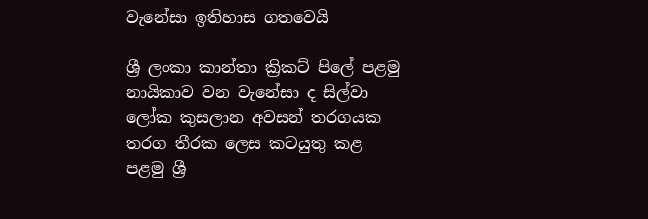වැනේසා ඉතිහාස ගතවෙයි

ශ්‍රී ලංකා කාන්තා ක්‍රිකට් පිලේ පළමු නායිකාව වන වැනේසා ද සිල්වා ලෝක කුසලාන අවසන් තරගයක තරග තීරක ලෙස කටයුතු කළ පළමු ශ්‍රී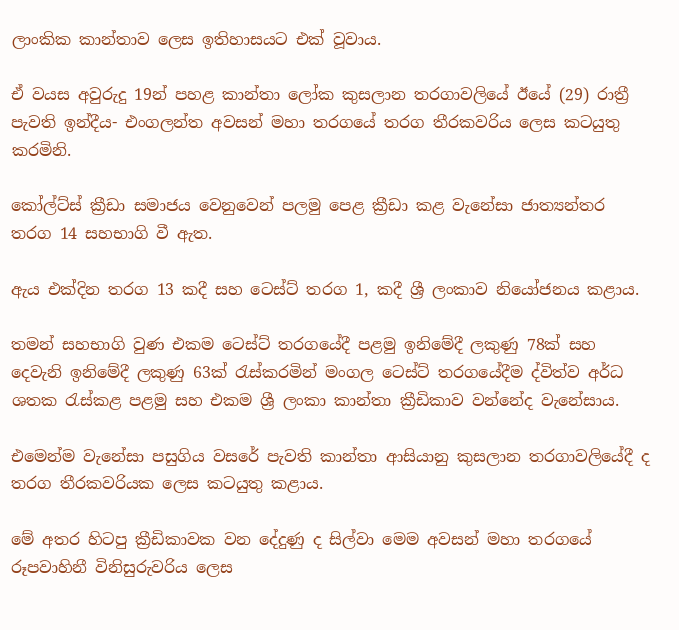ලාංකික කාන්තාව ලෙස ඉතිහාසයට එක් වූවාය.

ඒ වයස අවුරුදු 19න් පහළ කාන්තා ලෝක කුසලාන තරගාවලියේ ඊයේ (29) රාත්‍රී පැවති ඉන්දීය- එංගලන්ත අවසන් මහා තරගයේ තරග තීරකවරිය ලෙස කටයුතු කරමිනි.

කෝල්ට්ස් ක්‍රීඩා සමාජය වෙනුවෙන් පලමු පෙළ ක්‍රීඩා කළ වැනේසා ජාත්‍යන්තර තරග 14 සහභාගි වී ඇත.

ඇය එක්දින තරග 13 කදී සහ ටෙස්ට් තරග 1, කදී ශ්‍රී ලංකාව නියෝජනය කළාය.

තමන් සහභාගි වුණ එකම ටෙස්ට් තරගයේදී පළමු ඉනිමේදී ලකුණු 78ක් සහ දෙවැනි ඉනිමේදී ලකුණු 63ක් රැස්කරමින් මංගල ටෙස්ට් තරගයේදීම ද්විත්ව අර්ධ ශතක රැස්කළ පළමු සහ එකම ශ්‍රී ලංකා කාන්තා ක්‍රීඩිකාව වන්නේද වැනේසාය.

එමෙන්ම වැනේසා පසුගිය වසරේ පැවති කාන්තා ආසියානු කුසලාන තරගාවලියේදී ද තරග තීරකවරියක ලෙස කටයුතු කළාය.

මේ අතර හිටපු ක්‍රීඩිකාවක වන දේදුණු ද සිල්වා මෙම අවසන් මහා තරගයේ රූපවාහිනී විනිසුරුවරිය ලෙස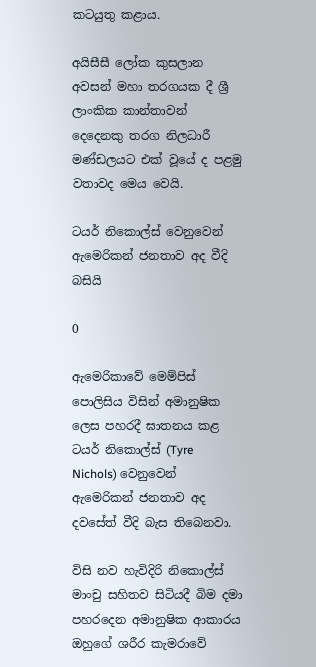කටයුතු කළාය.

අයිසීසී ලෝක කුසලාන අවසන් මහා තරගයක දී ශ්‍රී ලාංකික කාන්තාවන් දෙදෙනකු තරග නිලධාරී මණ්ඩලයට එක් වූයේ ද පළමු වතාවද මෙය වෙයි.

ටයර් නිකොල්ස් වෙනුවෙන් ඇමෙරිකන් ජනතාව අද වීදි බසියි

0

ඇමෙරිකාවේ මෙම්පිස් පොලිසිය විසින් අමානුෂික ලෙස පහරදී ඝාතනය කළ ටයර් නිකොල්ස් (Tyre Nichols) වෙනුවෙන් ඇමෙරිකන් ජනතාව අද දවසේත් වීදි බැස තිබෙනවා.

විසි නව හැවිදිරි නිකොල්ස් මාංචු සහිතව සිටියදී බිම දමා පහරදෙන අමානුෂික ආකාරය ඔහුගේ ශරීර කැමරාවේ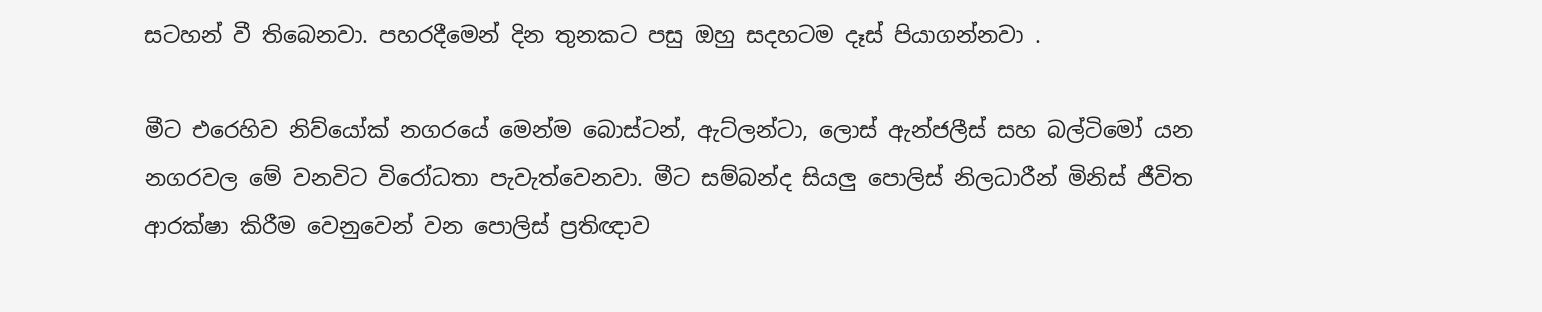සටහන් වී තිබෙනවා. පහරදීමෙන් දින තුනකට පසු ඔහු සදහටම දෑස් පියාගන්නවා .

මීට එරෙහිව නිව්යෝක් නගරයේ මෙන්ම බොස්ටන්, ඇට්ලන්ටා, ලොස් ඇන්ජලීස් සහ බල්ටිමෝ යන නගරවල මේ වනවිට විරෝධතා පැවැත්වෙනවා. මීට සම්බන්ද සියලු පොලිස් නිලධාරීන් මිනිස් ජීවිත ආරක්ෂා කිරීම වෙනුවෙන් වන පොලිස් ප්‍රතිඥාව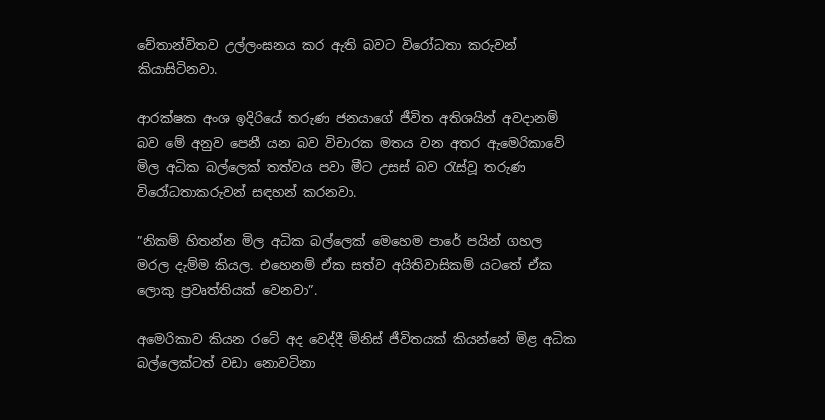චේතාන්විතව උල්ලංඝනය කර ඇති බවට විරෝධතා කරුවන් කියාසිටිනවා.

ආරක්ෂක අංශ ඉදිරියේ තරුණ ජනයාගේ ජීවිත අතිශයින් අවදානම් බව මේ අනුව පෙනී යන බව විචාරක මතය වන අතර ඇමෙරිකාවේ මිල අධික බල්ලෙක් තත්වය පවා මීට උසස් බව රැස්වූ තරුණ විරෝධතාකරුවන් සඳහන් කරනවා.

”නිකම් හිතන්න මිල අධික බල්ලෙක් මෙහෙම පාරේ පයින් ගහල මරල දැම්ම කියල. එහෙනම් ඒක සත්ව අයිතිවාසිකම් යටතේ ඒක ලොකු ප්‍රවෘත්තියක් වෙනවා”.

අමෙරිකාව කියන රටේ අද වෙද්දී මිනිස් ජීවිතයක් කියන්නේ මිළ අධික බල්ලෙක්ටත් වඩා නොවටිනා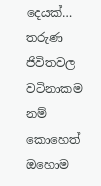දෙයක්…
තරුණ ජිවිතවල වටිනාකම නම් කොහෙත් ඔහොම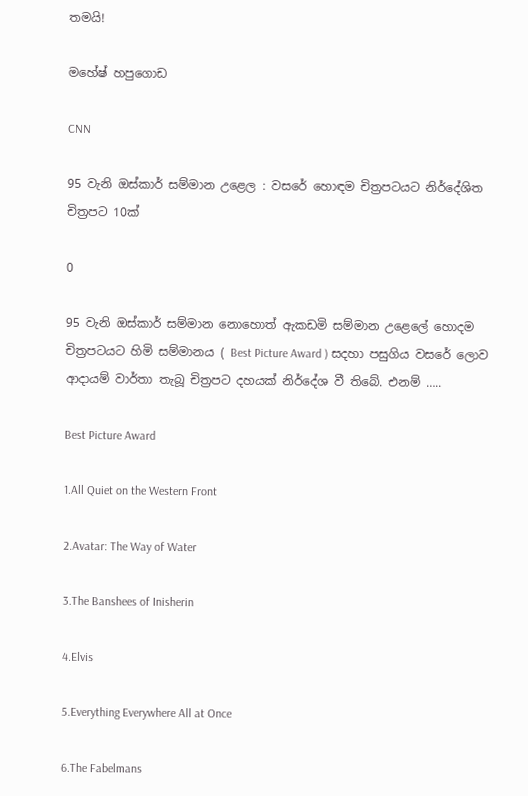තමයි!

මහේෂ් හපුගොඩ

CNN

95 වැනි ඔස්කාර් සම්මාන උළෙල : වසරේ හොඳම චිත්‍රපටයට නිර්දේශිත චිත්‍රපට 10ක්

0

95 වැනි ඔස්කාර් සම්මාන නොහොත් ඇකඩමි සම්මාන උළෙලේ හොදම චිත්‍රපටයට හිමි සම්මානය ( Best Picture Award ) සදහා පසුගිය වසරේ ලොව ආදායම් වාර්තා තැබූ චිත්‍රපට දහයක් නිර්දේශ වී තිබේ. එනම් …..

Best Picture Award

1.All Quiet on the Western Front

2.Avatar: The Way of Water

3.The Banshees of Inisherin

4.Elvis

5.Everything Everywhere All at Once

6.The Fabelmans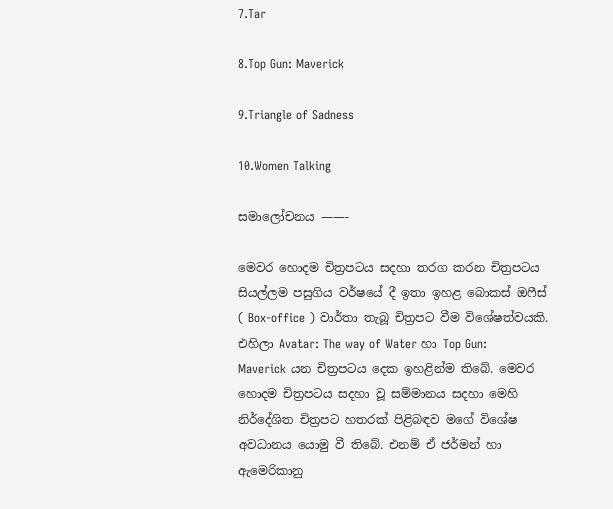7.Tar

8.Top Gun: Maverick

9.Triangle of Sadness

10.Women Talking

සමාලෝචනය ——-

මෙවර හොදම චිත්‍රපටය සදහා තරග කරන චිත්‍රපටය සියල්ලම පසුගිය වර්ෂයේ දී ඉතා ඉහළ බොකස් ඔෆීස් ( Box-office ) වාර්තා තැබූ චිත්‍රපට වීම විශේෂත්වයකි. එහිලා Avatar: The way of Water හා Top Gun: Maverick යන චිත්‍රපටය දෙක ඉහළින්ම තිබේ. මෙවර හොදම චිත්‍රපටය සදහා වූ සම්මානය සදහා මෙහි නිර්දේශිත චිත්‍රපට හතරක් පිළිබඳව මගේ විශේෂ අවධානය යොමු වී තිබේ. එනම් ඒ ජර්මන් හා ඇමෙරිකානු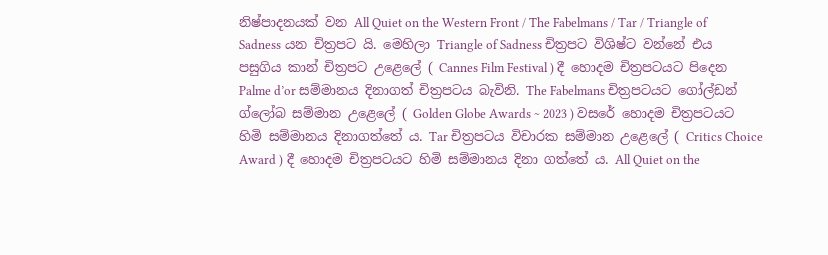නිෂ්පාදනයක් වන All Quiet on the Western Front / The Fabelmans / Tar / Triangle of Sadness යන චිත්‍රපට යි. මෙහිලා Triangle of Sadness චිත්‍රපට විශිෂ්ට වන්නේ එය පසුගිය කාන් චිත්‍රපට උළෙලේ ( Cannes Film Festival ) දී හොදම චිත්‍රපටයට පිදෙන Palme d’or සම්මානය දිනාගත් චිත්‍රපටය බැවිනි. The Fabelmans චිත්‍රපටයට ගෝල්ඩන් ග්ලෝබ සම්මාන උළෙලේ ( Golden Globe Awards ~ 2023 ) වසරේ හොදම චිත්‍රපටයට හිමි සම්මානය දිනාගත්තේ ය. Tar චිත්‍රපටය විචාරක සම්මාන උළෙලේ ( Critics Choice Award ) දී හොදම චිත්‍රපටයට හිමි සම්මානය දිනා ගත්තේ ය. All Quiet on the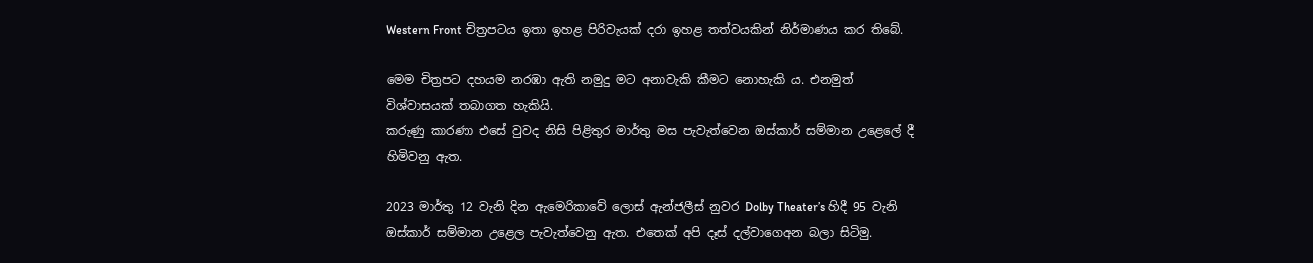Western Front චිත්‍රපටය ඉතා ඉහළ පිරිවැයක් දරා ඉහළ තත්වයකින් නිර්මාණය කර තිබේ.

මෙම චිත්‍රපට දහයම නරඹා ඇති නමුදු මට අනාවැකි කීමට නොහැකි ය. එනමුත් විශ්වාසයක් තබාගත හැකියි.
කරුණු කාරණා එසේ වුවද නිසි පිළිතුර මාර්තු මස පැවැත්වෙන ඔස්කාර් සම්මාන උළෙලේ දී හිමිවනු ඇත.

2023 මාර්තු 12 වැනි දින ඇමෙරිකාවේ ලොස් ඇන්ජලීස් නුවර Dolby Theater’s හිදී 95 වැනි ඔස්කාර් සම්මාන උළෙල පැවැත්වෙනු ඇත. එතෙක් අපි දෑස් දල්වාගෙඅන බලා සිටිමු.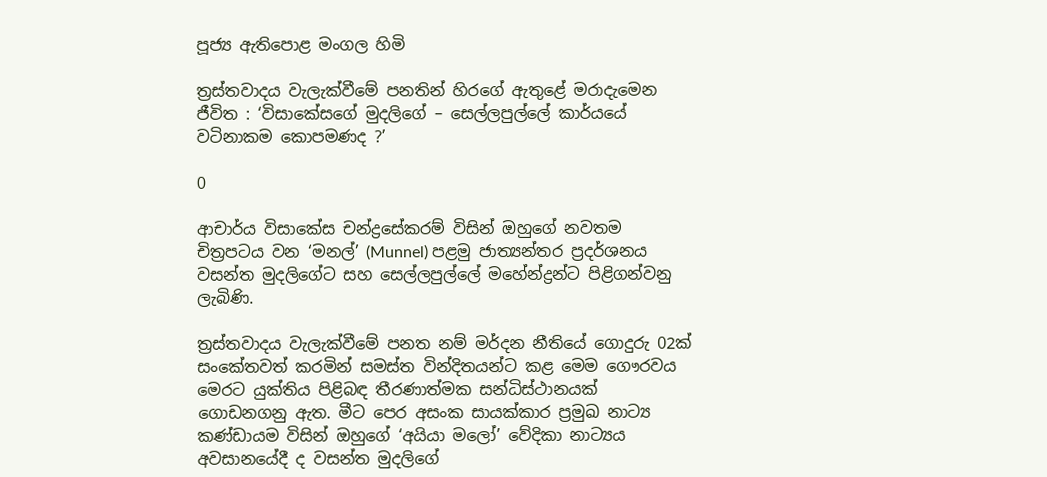පූජ්‍ය ඇතිපොළ මංගල හිමි

ත්‍රස්තවාදය වැලැක්වීමේ පනතින් හිරගේ ඇතුළේ මරාදැමෙන ජීවිත : ‘විසාකේසගේ මුදලිගේ – සෙල්ලපුල්ලේ කාර්යයේ වටිනාකම කොපමණද ?’

0

ආචාර්ය විසාකේස චන්ද්‍රසේකරම් විසින් ඔහුගේ නවතම චිත්‍රපටය වන ‘මනල්’ (Munnel) පළමු ජාත්‍යන්තර ප්‍රදර්ශනය වසන්ත මුදලිගේට සහ සෙල්ලපුල්ලේ මහේන්ද්‍රන්ට පිළිගන්වනු ලැබිණි.

ත්‍රස්තවාදය වැලැක්වීමේ පනත නම් මර්දන නීතියේ ගොදුරු 02ක් සංකේතවත් කරමින් සමස්ත වින්දිතයන්ට කළ මෙම ගෞරවය මෙරට යුක්තිය පිළිබඳ තීරණාත්මක සන්ධිස්ථානයක් ගොඩනගනු ඇත. මීට පෙර අසංක සායක්කාර ප්‍රමුඛ නාට්‍ය කණ්ඩායම විසින් ඔහුගේ ‘අයියා මලෝ’ වේදිකා නාට්‍යය අවසානයේදී ද වසන්ත මුදලිගේ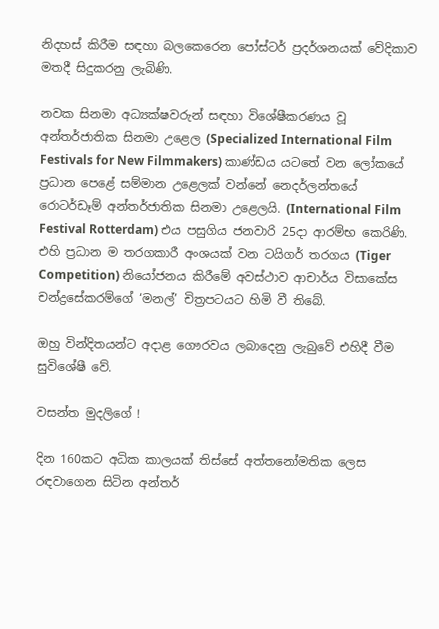නිදහස් කිරීම සඳහා බලකෙරෙන පෝස්ටර් ප්‍රදර්ශනයක් වේදිකාව මතදී සිදුකරනු ලැබිණි.

නවක සිනමා අධ්‍යක්ෂවරුන් සඳහා විශේෂීකරණය වූ අන්තර්ජාතික සිනමා උළෙල (Specialized International Film Festivals for New Filmmakers) කාණ්ඩය යටතේ වන ලෝකයේ ප්‍රධාන පෙළේ සම්මාන උළෙලක් වන්නේ නෙදර්ලන්තයේ රොටර්ඩෑම් අන්තර්ජාතික සිනමා උළෙලයි. (International Film Festival Rotterdam) එය පසුගිය ජනවාරි 25දා ආරම්භ කෙරිණි. එහි ප්‍රධාන ම තරගකාරී අංශයක් වන ටයිගර් තරගය (Tiger Competition) නියෝජනය කිරීමේ අවස්ථාව ආචාර්ය විසාකේස චන්ද්‍රසේකරම්ගේ ‘මනල්’ චිත්‍රපටයට හිමි වී තිබේ.

ඔහු වින්දිතයන්ට අදාළ ගෞරවය ලබාදෙනු ලැබුවේ එහිදී වීම සුවිශේෂී වේ.

වසන්ත මුදලිගේ !

දින 160කට අධික කාලයක් තිස්සේ අත්තනෝමතික ලෙස රඳවාගෙන සිටින අන්තර්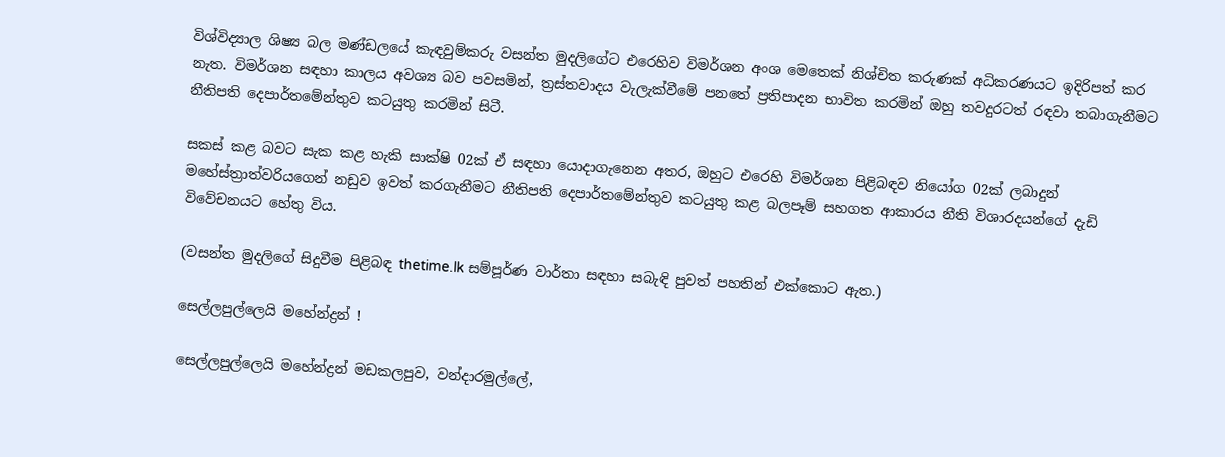විශ්විද්‍යාල ශිෂ්‍ය බල මණ්ඩලයේ කැඳවුම්කරු වසන්ත මුදලිගේට එරෙහිව විමර්ශන අංශ මෙතෙක් නිශ්චිත කරුණක් අධිකරණයට ඉදිරිපත් කර නැත. විමර්ශන සඳහා කාලය අවශ්‍ය බව පවසමින්, ත්‍රස්තවාදය වැලැක්වීමේ පනතේ ප්‍රතිපාදන භාවිත කරමින් ඔහු තවදුරටත් රඳවා තබාගැනීමට නීතිපති දෙපාර්තමේන්තුව කටයුතු කරමින් සිටී.

සකස් කළ බවට සැක කළ හැකි සාක්ෂි 02ක් ඒ සඳහා යොදාගැනෙන අතර, ඔහුට එරෙහි විමර්ශන පිළිබඳව නියෝග 02ක් ලබාදුන් මහේස්ත්‍රාත්වරියගෙන් නඩුව ඉවත් කරගැනීමට නීතිපති දෙපාර්තමේන්තුව කටයුතු කළ බලපෑම් සහගත ආකාරය නීති විශාරදයන්ගේ දැඩි විවේචනයට හේතු විය.

(වසන්ත මුදලිගේ සිදුවීම පිළිබඳ thetime.lk සම්පූර්ණ වාර්තා සඳහා සබැඳි පුවත් පහතින් එක්කොට ඇත.)

සෙල්ලපුල්ලෙයි මහේන්ද්‍රන් !

සෙල්ලපුල්ලෙයි මහේන්ද්‍රන් මඩකලපුව, වන්දාරමුල්ලේ,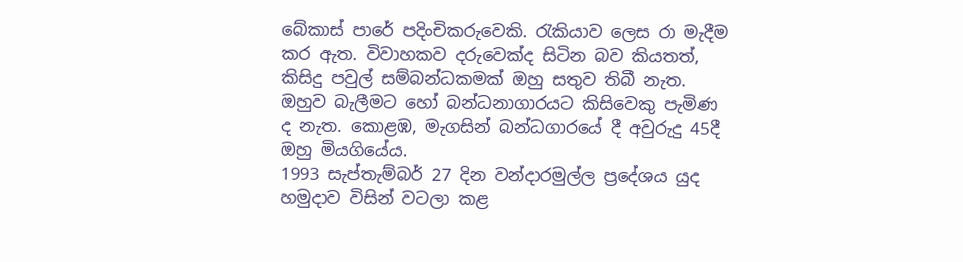බේකාස් පාරේ පදිංචිකරුවෙකි. රැකියාව ලෙස රා මැදීම කර ඇත. විවාහකව දරුවෙක්ද සිටින බව කියතත්, කිසිදු පවුල් සම්බන්ධකමක් ඔහු සතුව තිබී නැත. ඔහුව බැලීමට හෝ බන්ධනාගාරයට කිසිවෙකු පැමිණ ද නැත. කොළඹ, මැගසින් බන්ධගාරයේ දී අවුරුදු 45දී ඔහු මියගියේය.
1993 සැප්තැම්බර් 27 දින වන්දාරමුල්ල ප්‍රදේශය යුද හමුදාව විසින් වටලා කළ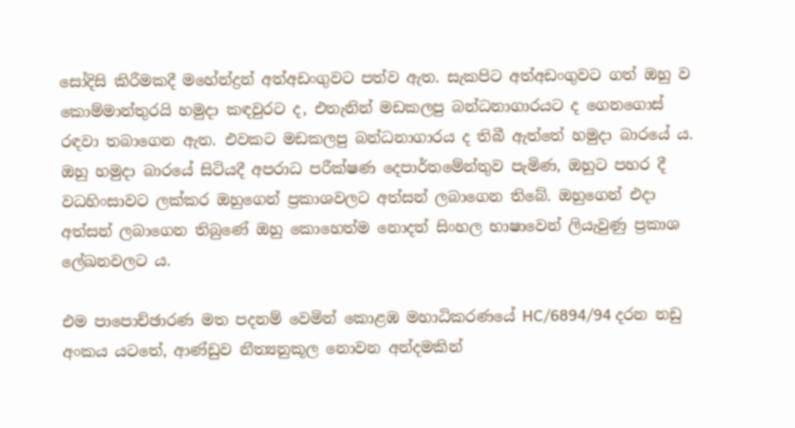සෝදිසි කිරීමකදී මහේන්ද්‍රන් අත්අඩංගුවට පත්ව ඇත. සැකපිට අත්අඩංගුවට ගත් ඔහු ව කොම්මාන්තුරයි හමුදා කඳවුරට ද, එතැනින් මඩකලපු බන්ධනාගාරයට ද ගෙනගොස් රඳවා තබාගෙන ඇත. එවකට මඩකලපු බන්ධනාගාරය ද තිබී ඇත්තේ හමුදා බාරයේ ය. ඔහු හමුදා බාරයේ සිටියදී අපරාධ පරීක්ෂණ දෙපාර්තමේන්තුව පැමිණ, ඔහුට පහර දී වධහිංසාවට ලක්කර ඔහුගෙන් ප්‍රකාශවලට අත්සන් ලබාගෙන තිබේ. ඔහුගෙන් එදා අත්සන් ලබාගෙන තිබුණේ ඔහු කොහෙත්ම නොදත් සිංහල භාෂාවෙන් ලියැවුණු ප්‍රකාශ ලේඛනවලට ය.

එම පාපොච්ඡාරණ මත පදනම් වෙමින් කොළඹ මහාධිකරණයේ HC/6894/94 දරන නඩු අංකය යටතේ, ආණ්ඩුව නීත්‍යනුකූල නොවන අන්දමකින්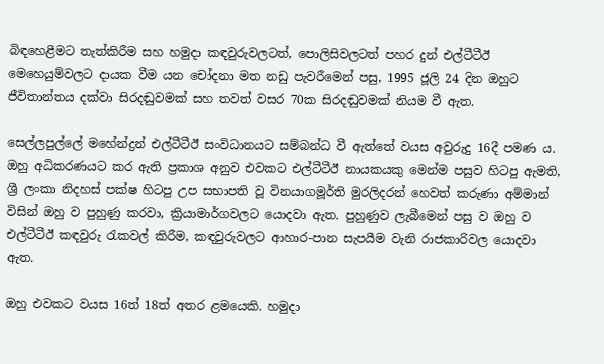බිඳහෙළීමට තැත්කිරීම සහ හමුදා කඳවුරුවලටත්, පොලිසිවලටත් පහර දුන් එල්ටීටීඊ මෙහෙයුම්වලට දායක වීම යන චෝදනා මත නඩු පැවරීමෙන් පසු, 1995 ජූලි 24 දින ඔහුට ජීවිතාන්තය දක්වා සිරදඬුවමක් සහ තවත් වසර 70ක සිරදඬුවමක් නියම වී ඇත.

සෙල්ලපුල්ලේ මහේන්ද්‍රන් එල්ටීටීඊ සංවිධානයට සම්බන්ධ වී ඇත්තේ වයස අවුරුදු 16දී පමණ ය. ඔහු අධිකරණයට කර ඇති ප්‍රකාශ අනුව එවකට එල්ටීටීඊ නායකයකු මෙන්ම පසුව හිටපු ඇමති, ශ්‍රී ලංකා නිදහස් පක්ෂ හිටපු උප සභාපති වූ විනයාගමූර්ති මුරලිදරන් හෙවත් කරුණා අම්මාන් විසින් ඔහු ව පුහුණු කරවා, ක්‍රියාමාර්ගවලට යොදවා ඇත. පුහුණුව ලැබීමෙන් පසු ව ඔහු ව එල්ටීටීඊ කඳවුරු රැකවල් කිරීම, කඳවුරුවලට ආහාර-පාන සැපයීම වැනි රාජකාරිවල යොදවා ඇත.

ඔහු එවකට වයස 16ත් 18ත් අතර ළමයෙකි. හමුදා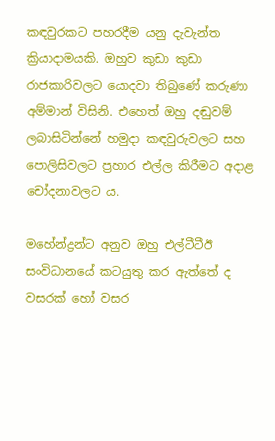කඳවුරකට පහරදීම යනු දැවැන්ත ක්‍රියාදාමයකි. ඔහුව කුඩා කුඩා රාජකාරිවලට යොදවා තිබුණේ කරුණා අම්මාන් විසිනි. එහෙත් ඔහු දඬුවම් ලබාසිටින්නේ හමුදා කඳවුරුවලට සහ පොලිසිවලට ප්‍රහාර එල්ල කිරීමට අදාළ චෝදනාවලට ය.

මහේන්ද්‍රන්ට අනුව ඔහු එල්ටීටීඊ සංවිධානයේ කටයුතු කර ඇත්තේ ද වසරක් හෝ වසර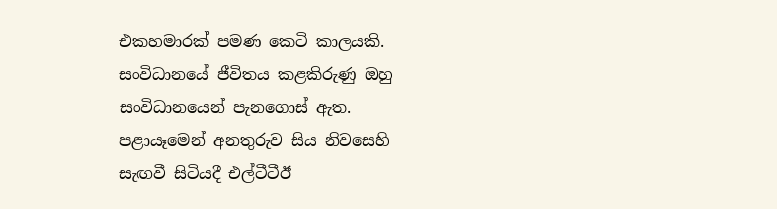එකහමාරක් පමණ කෙටි කාලයකි. සංවිධානයේ ජීවිතය කළකිරුණු ඔහු සංවිධානයෙන් පැනගොස් ඇත. පළායෑමෙන් අනතුරුව සිය නිවසෙහි සැඟවී සිටියදී එල්ටීටීඊ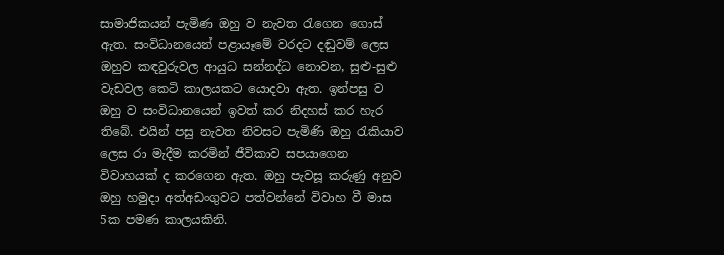සාමාජිකයන් පැමිණ ඔහු ව නැවත රැගෙන ගොස් ඇත. සංවිධානයෙන් පළායෑමේ වරදට දඬුවම් ලෙස ඔහුව කඳවුරුවල ආයුධ සන්නද්ධ නොවන, සුළු-සුළු වැඩවල කෙටි කාලයකට යොදවා ඇත. ඉන්පසු ව ඔහු ව සංවිධානයෙන් ඉවත් කර නිදහස් කර හැර තිබේ. එයින් පසු නැවත නිවසට පැමිණි ඔහු රැකියාව ලෙස රා මැදීම කරමින් ජීවිකාව සපයාගෙන විවාහයක් ද කරගෙන ඇත. ඔහු පැවසූ කරුණු අනුව ඔහු හමුදා අත්අඩංගුවට පත්වන්නේ විවාහ වී මාස 5ක පමණ කාලයකිනි.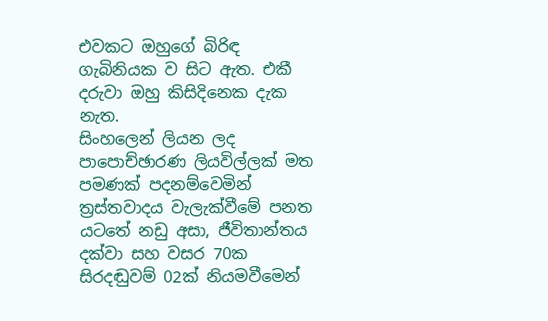එවකට ඔහුගේ බිරිඳ ගැබිනියක ව සිට ඇත. එකී දරුවා ඔහු කිසිදිනෙක දැක නැත.
සිංහලෙන් ලියන ලද පාපොච්ඡාරණ ලියවිල්ලක් මත පමණක් පදනම්වෙමින් ත්‍රස්තවාදය වැලැක්වීමේ පනත යටතේ නඩු අසා, ජීවිතාන්තය දක්වා සහ වසර 70ක සිරදඬුවම් 02ක් නියමවීමෙන්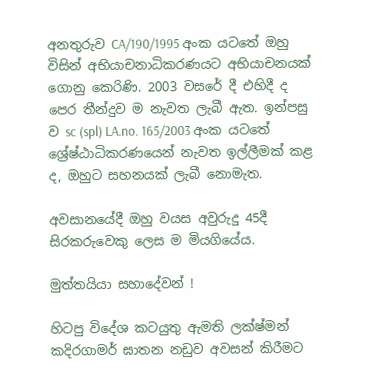අනතුරුව CA/190/1995 අංක යටතේ ඔහු විසින් අභියාචනාධිකරණයට අභියාචනයක් ගොනු කෙරිණි. 2003 වසරේ දී එහිදී ද පෙර තීන්දුව ම නැවත ලැබී ඇත. ඉන්පසු ව sc (spl) LA.no. 165/2003 අංක යටතේ ශ්‍රේෂ්ඨාධිකරණයෙන් නැවත ඉල්ලීමක් කළ ද, ඔහුට සහනයක් ලැබී නොමැත.

අවසානයේදී ඔහු වයස අවුරුදු 45දී සිරකරුවෙකු ලෙස ම මියගියේය.

මුත්තයියා සහාදේවන් !

හිටපු විදේශ කටයුතු ඇමති ලක්ෂ්මන් කදිරගාමර් ඝාතන නඩුව අවසන් කිරීමට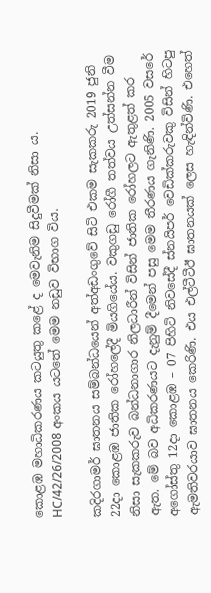කොළඹ මහාධිකරණය කටයුතු කළේ ද මෙවැනිම සිදුවීමක් නිසා ය. HC/42/26/2008 අංකය යටතේ මෙම නඩුව විභාග විය.

කදිරගාමර් ඝාතනය සම්බන්ධයෙන් අත්අඩංගුවේ සිටි එකම සැකකරු 2019 ජුනි 22දා කොළඹ ජාතික රෝහලේදී මියගියේය. වකුගඩු රෝගී තත්වය උත්සන්න වීම නිසා සැකකරුව බන්ධනාගාර නිලධාරීන් විසින් ජාතික රෝහලට ඇතුළත් කර ඇත. මේ බව අධිකරණයට දැනුම් දීමෙන් පසු මෙම තීරණය ගැනිණි. 2005 වසරේ අගෝස්තු 12දා කොළඹ – 07 පිහිටි නිවසේදී ස්නයිපර් වෙඩික්කරුවකු විසින් හිටපු ඇමතිවරයාව ඝාතනය කෙරිණි. එය එල්ටීටීඊ ඝාතනයක් ලෙස හැඳින්විණි. එහෙත්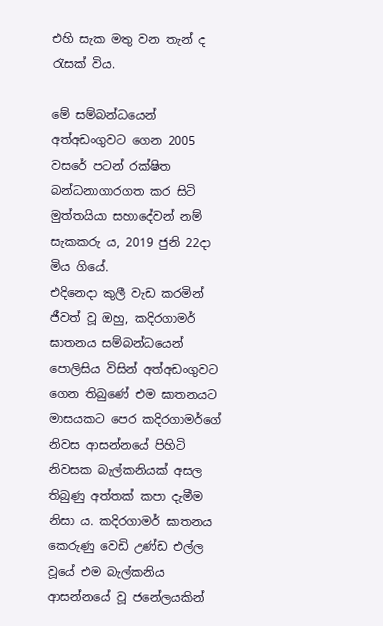එහි සැක මතු වන තැන් ද රැසක් විය.

මේ සම්බන්ධයෙන් අත්අඩංගුවට ගෙන 2005 වසරේ පටන් රක්ෂිත බන්ධනාගාරගත කර සිටි මුත්තයියා සහාදේවන් නම් සැකකරු ය, 2019 ජුනි 22දා මිය ගියේ.
එදිනෙදා කුලී වැඩ කරමින් ජීවත් වූ ඔහු, කදිරගාමර් ඝාතනය සම්බන්ධයෙන් පොලිසිය විසින් අත්අඩංගුවට ගෙන තිබුණේ එම ඝාතනයට මාසයකට පෙර කදිරගාමර්ගේ නිවස ආසන්නයේ පිහිටි නිවසක බැල්කනියක් අසල තිබුණු අත්තක් කපා දැමීම නිසා ය. කදිරගාමර් ඝාතනය කෙරුණු වෙඩි උණ්ඩ එල්ල වූයේ එම බැල්කනිය ආසන්නයේ වූ ජනේලයකින්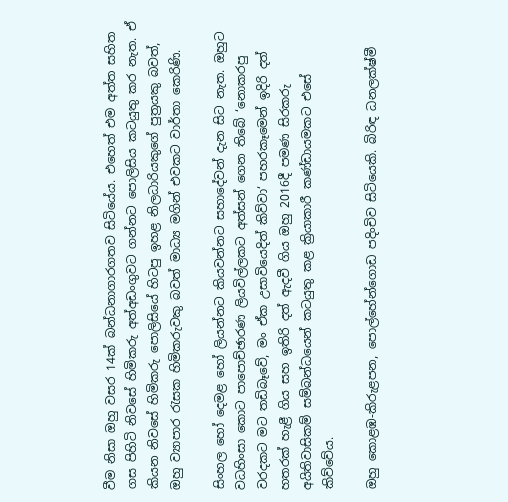වීම නිසා ඔහු වසර 14ක් බන්ධනාගාරගතව සිටියේය. එහෙත් එම අත්ත සහිත ගස පිහිටි නිවසේ හිමිකරු අත්අඩංගුවට ගන්නට පොලිසිය කටයුතු කර නැත. ඒ කියන නිවසේ හිමිකරු පොලිසියේ හිටපු ඉහළ නිලධාරියකුගේ පුත්‍රයකු බවත්, ඔහු ව්‍යාපාර රැසක හිමිකරුවකු බවත් මාධ්‍ය මගින් එවකට වාර්තා කෙරිණි.

සිංහල හෝ දෙමළ හෝ ලියන්නට කියවන්නට සහාදේවන් දැන සිට නැත. ඔහුට වධහිංසා කොට පාපොච්ඡාරණ ලියවිල්ලකට අත්සන් ගෙන තිබේ ‘නොකරපු වරදකට මට තඩිබෑවේ, මං ඒක උසාවියෙදිත් කිව්වා‘ පහරකෑමෙන් ඉදිරි දත් හතරක් හැළී ගිය සහ ඉතිරි දත් ඇදවී ගිය ඔහු 2016දී පමණ සිරකරු අයිතිවාසිකම් සම්බන්ධයෙන් කටයුතු කළ ක්‍රියාකාරී කණ්ඩායමකට එසේ කිව්වේය.

ඔහු කොළඹ-කිරුළපන, පොල්හේන්ගොඩ පදිංචිව සිටියෙකි. බිරිඳ ධනලක්ෂ්මී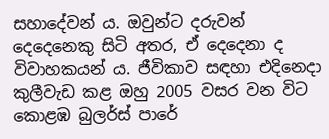සහාදේවන් ය. ඔවුන්ට දරුවන් දෙදෙනෙකු සිටි අතර, ඒ දෙදෙනා ද විවාහකයන් ය. ජීවිකාව සඳහා එදිනෙදා කුලීවැඩ කළ ඔහු 2005 වසර වන විට කොළඹ බුලර්ස් පාරේ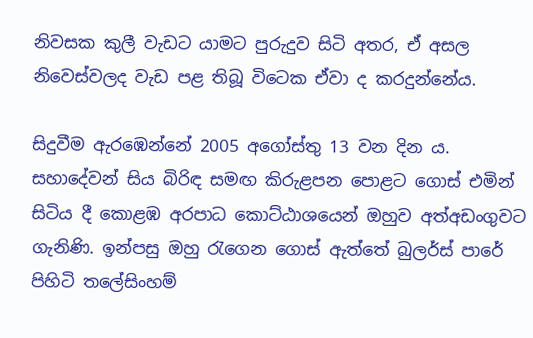නිවසක කුලී වැඩට යාමට පුරුදුව සිටි අතර, ඒ අසල නිවෙස්වලද වැඩ පළ තිබූ විටෙක ඒවා ද කරදුන්නේය.

සිදුවීම ඇරඹෙන්නේ 2005 අගෝස්තු 13 වන දින ය. සහාදේවන් සිය බිරිඳ සමඟ කිරුළපන පොළට ගොස් එමින් සිටිය දී කොළඹ අරපාධ කොට්ඨාශයෙන් ඔහුව අත්අඩංගුවට ගැනිණි. ඉන්පසු ඔහු රැගෙන ගොස් ඇත්තේ බුලර්ස් පාරේ පිහිටි තලේසිංහම්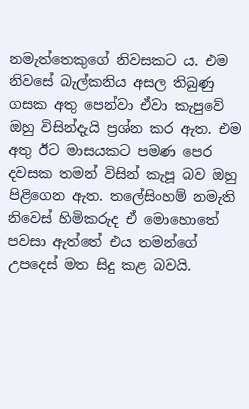නමැත්තෙකුගේ නිවසකට ය. එම නිවසේ බැල්කනිය අසල තිබුණු ගසක අතු පෙන්වා ඒවා කැපුවේ ඔහු විසින්දැයි ප්‍රශ්න කර ඇත. එම අතු ඊට මාසයකට පමණ පෙර දවසක තමන් විසින් කැපූ බව ඔහු පිළිගෙන ඇත. තලේසිංහම් නමැති නිවෙස් හිමිකරුද ඒ මොහොතේ පවසා ඇත්තේ එය තමන්ගේ උපදෙස් මත සිදු කළ බවයි.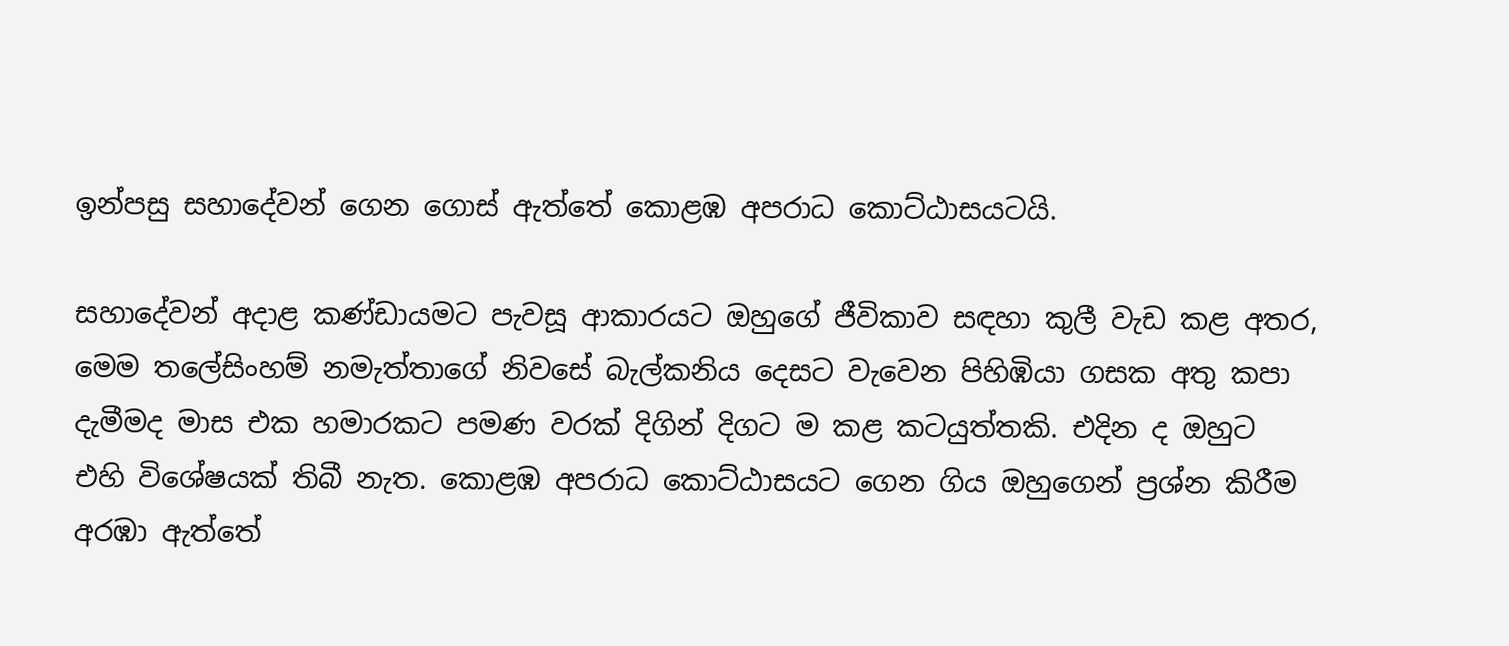ඉන්පසු සහාදේවන් ගෙන ගොස් ඇත්තේ කොළඹ අපරාධ කොට්ඨාසයටයි.

සහාදේවන් අදාළ කණ්ඩායමට පැවසූ ආකාරයට ඔහුගේ ජීවිකාව සඳහා කුලී වැඩ කළ අතර, මෙම තලේසිංහම් නමැත්තාගේ නිවසේ බැල්කනිය දෙසට වැවෙන පිහිඹියා ගසක අතු කපා දැමීමද මාස එක හමාරකට පමණ වරක් දිගින් දිගට ම කළ කටයුත්තකි. එදින ද ඔහුට එහි විශේෂයක් තිබී නැත. කොළඹ අපරාධ කොට්ඨාසයට ගෙන ගිය ඔහුගෙන් ප්‍රශ්න කිරීම අරඹා ඇත්තේ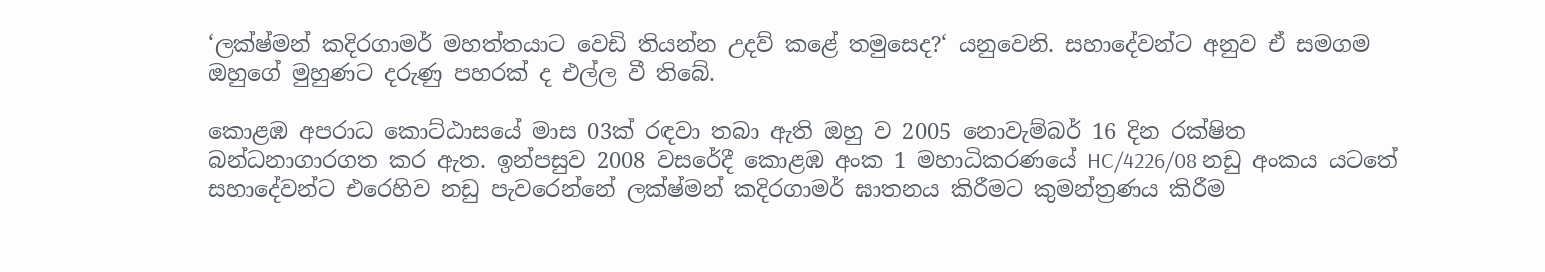‘ලක්ෂ්මන් කදිරගාමර් මහත්තයාට වෙඩි තියන්න උදව් කළේ තමුසෙද?‘ යනුවෙනි. සහාදේවන්ට අනුව ඒ සමගම ඔහුගේ මුහුණට දරුණු පහරක් ද එල්ල වී තිබේ.

කොළඹ අපරාධ කොට්ඨාසයේ මාස 03ක් රඳවා තබා ඇති ඔහු ව 2005 නොවැම්බර් 16 දින රක්ෂිත බන්ධනාගාරගත කර ඇත. ඉන්පසුව 2008 වසරේදී කොළඹ අංක 1 මහාධිකරණයේ HC/4226/08 නඩු අංකය යටතේ සහාදේවන්ට එරෙහිව නඩු පැවරෙන්නේ ලක්ෂ්මන් කදිරගාමර් ඝාතනය කිරීමට කුමන්ත්‍රණය කිරීම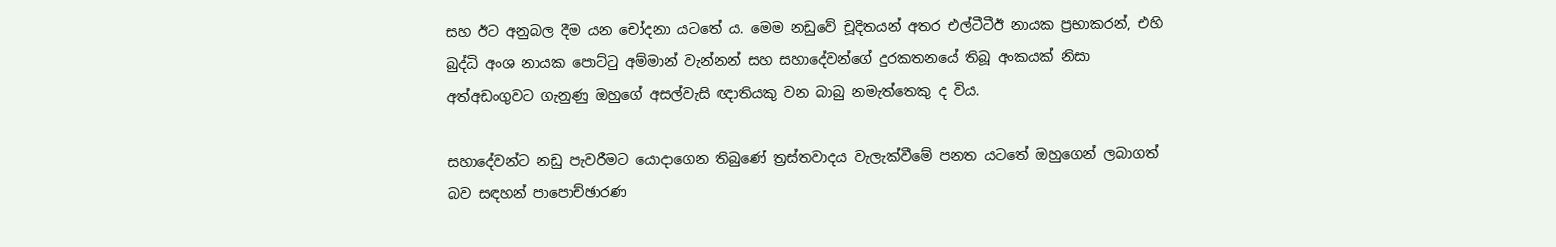සහ ඊට අනුබල දීම යන චෝදනා යටතේ ය. මෙම නඩුවේ චූදිතයන් අතර එල්ටීටීඊ නායක ප්‍රභාකරන්, එහි බුද්ධි අංශ නායක පොට්ටු අම්මාන් වැන්නන් සහ සහාදේවන්ගේ දුරකතනයේ තිබූ අංකයක් නිසා අත්අඩංගුවට ගැනුණු ඔහුගේ අසල්වැසි ඥාතියකු වන බාබු නමැත්තෙකු ද විය.

සහාදේවන්ට නඩු පැවරීමට යොදාගෙන තිබුණේ ත්‍රස්තවාදය වැලැක්වීමේ පනත යටතේ ඔහුගෙන් ලබාගත් බව සඳහන් පාපොච්ඡාරණ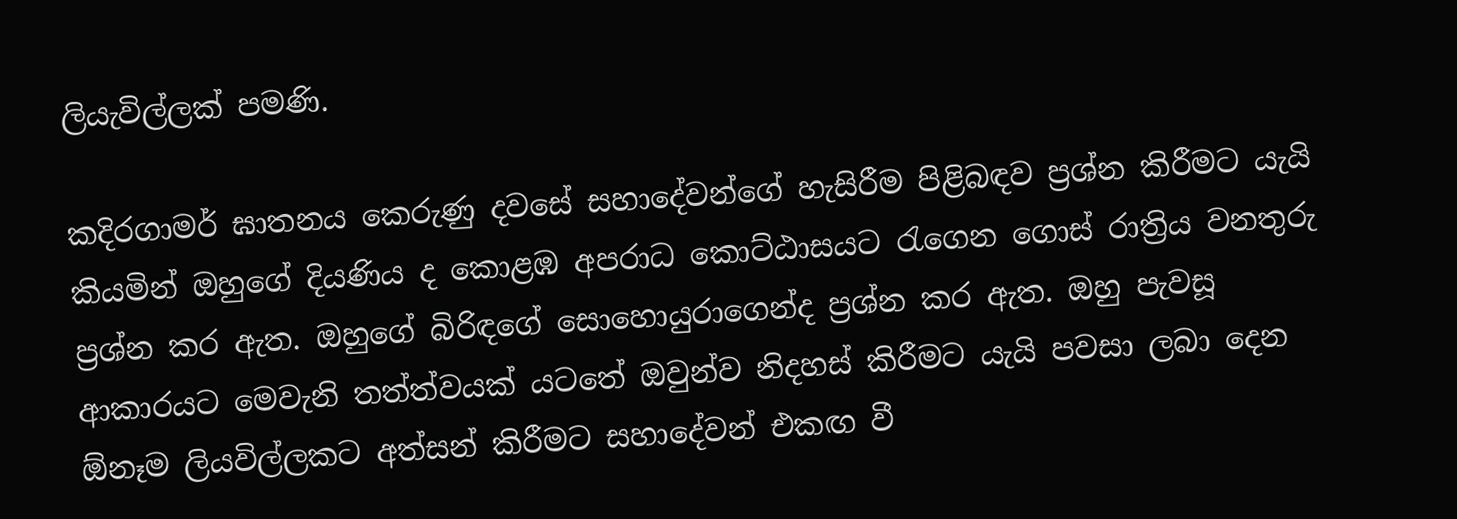ලියැවිල්ලක් පමණි.

කදිරගාමර් ඝාතනය කෙරුණු දවසේ සහාදේවන්ගේ හැසිරීම පිළිබඳව ප්‍රශ්න කිරීමට යැයි කියමින් ඔහුගේ දියණිය ද කොළඹ අපරාධ කොට්ඨාසයට රැගෙන ගොස් රාත්‍රිය වනතුරු ප්‍රශ්න කර ඇත. ඔහුගේ බිරිඳගේ සොහොයුරාගෙන්ද ප්‍රශ්න කර ඇත. ඔහු පැවසූ ආකාරයට මෙවැනි තත්ත්වයක් යටතේ ඔවුන්ව නිදහස් කිරීමට යැයි පවසා ලබා දෙන ඕනෑම ලියවිල්ලකට අත්සන් කිරීමට සහාදේවන් එකඟ වී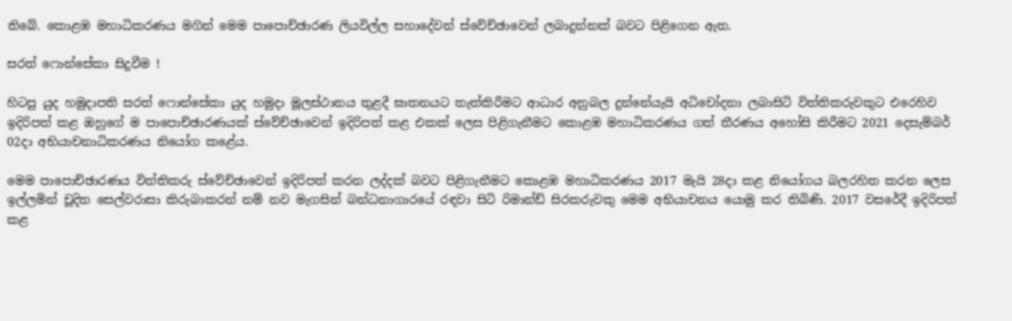තිබේ. කොළඹ මහාධිකරණය මගින් මෙම පාපොච්ඡාරණ ලියවිල්ල සහාදේවන් ස්වේච්ඡාවෙන් ලබාදුන්නක් බවට පිළිගෙන ඇත.

සරත් ෆොන්සේකා සිදුවීම !

හිටපු යුද හමුදාපති සරත් ෆොන්සේකා යුද හමුදා මූලස්ථානය තුළදී ඝාතනයට තැත්කිරීමට ආධාර අනුබල දුන්නේයැයි අධිචෝදනා ලබාසිටි විත්තිකරුවකුට එරෙහිව ඉදිරිපත් කළ ඔහුගේ ම පාපොච්ඡාරණයක් ස්වේච්ඡාවෙන් ඉදිරිපත් කළ එකක් ලෙස පිළිගැනීමට කොළඹ මහාධිකරණය ගත් තීරණය අහෝසි කිරීමට 2021 දෙසැම්බර් 02දා අභියාචනාධිකරණය නියෝග කළේය.

මෙම පාපොච්ඡාරණය විත්තිකරු ස්වේච්ඡාවෙන් ඉදිරිපත් කරන ලද්දක් බවට පිළිගැනීමට කොළඹ මහාධිකරණය 2017 මැයි 28දා කළ නියෝගය බලරහිත කරන ලෙස ඉල්ලමින් චූදිත සෙල්වරාසා කිරුබාකරන් නම් නව මැගසින් බන්ධනාගාරයේ රඳවා සිටි රිමාන්ඩ් සිරකරුවකු මෙම අභියාචනය යොමු කර තිබිණි. 2017 වසරේදී ඉදිරිපත් කළ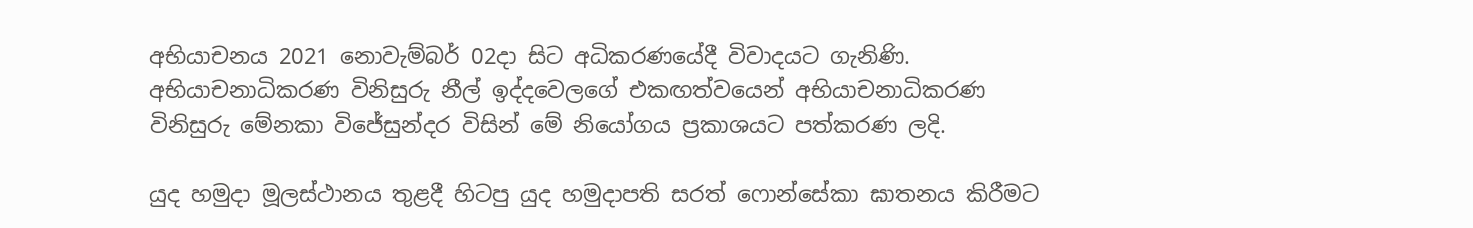අභියාචනය 2021 නොවැම්බර් 02දා සිට අධිකරණයේදී විවාදයට ගැනිණි.
අභියාචනාධිකරණ විනිසුරු නීල් ඉද්දවෙලගේ එකඟත්වයෙන් අභියාචනාධිකරණ විනිසුරු මේනකා විජේසුන්දර විසින් මේ නියෝගය ප්‍රකාශයට පත්කරණ ලදි.

යුද හමුදා මූලස්ථානය තුළදී හිටපු යුද හමුදාපති සරත් ෆොන්සේකා ඝාතනය කිරීමට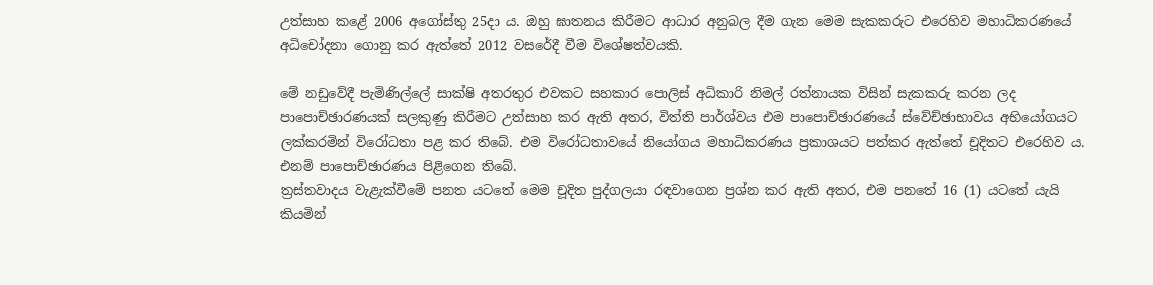උත්සාහ කළේ 2006 අගෝස්තු 25දා ය. ඔහු ඝාතනය කිරීමට ආධාර අනුබල දීම ගැන මෙම සැකකරුට එරෙහිව මහාධිකරණයේ අධිචෝදනා ගොනු කර ඇත්තේ 2012 වසරේදී වීම විශේෂත්වයකි.

මේ නඩුවේදී පැමිණිල්ලේ සාක්ෂි අතරතුර එවකට සහකාර පොලිස් අධිකාරි නිමල් රත්නායක විසින් සැකකරු කරන ලද පාපොච්ඡාරණයක් සලකුණු කිරීමට උත්සාහ කර ඇති අතර, විත්ති පාර්ශ්වය එම පාපොච්ඡාරණයේ ස්වේච්ඡාභාවය අභියෝගයට ලක්කරමින් විරෝධතා පළ කර තිබේ. එම විරෝධතාවයේ නියෝගය මහාධිකරණය ප්‍රකාශයට පත්කර ඇත්තේ චූදිතට එරෙහිව ය. එනම් පාපොච්ඡාරණය පිළිගෙන තිබේ.
ත්‍රස්තවාදය වැළැක්වීමේ පනත යටතේ මෙම චූදිත පුද්ගලයා රඳවාගෙන ප්‍රශ්න කර ඇති අතර, එම පනතේ 16 (1) යටතේ යැයි කියමින්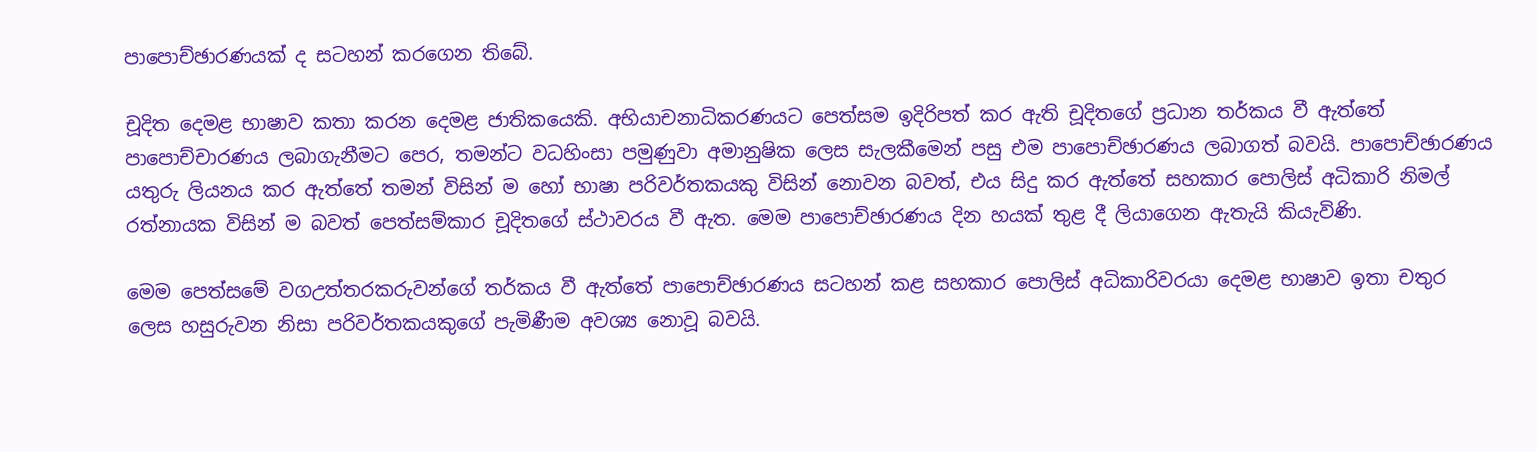පාපොච්ඡාරණයක් ද සටහන් කරගෙන තිබේ.

චූදිත දෙමළ භාෂාව කතා කරන දෙමළ ජාතිකයෙකි. අභියාචනාධිකරණයට පෙත්සම ඉදිරිපත් කර ඇති චූදිතගේ ප්‍රධාන තර්කය වී ඇත්තේ පාපොච්චාරණය ලබාගැනීමට පෙර, තමන්ට වධහිංසා පමුණුවා අමානුෂික ලෙස සැලකීමෙන් පසු එම පාපොච්ඡාරණය ලබාගත් බවයි. පාපොච්ඡාරණය යතුරු ලියනය කර ඇත්තේ තමන් විසින් ම හෝ භාෂා පරිවර්තකයකු විසින් නොවන බවත්, එය සිදු කර ඇත්තේ සහකාර පොලිස් අධිකාරි නිමල් රත්නායක විසින් ම බවත් පෙත්සම්කාර චූදිතගේ ස්ථාවරය වී ඇත. මෙම පාපොච්ඡාරණය දින හයක් තුළ දී ලියාගෙන ඇතැයි කියැවිණි.

මෙම පෙත්සමේ වගඋත්තරකරුවන්ගේ තර්කය වී ඇත්තේ පාපොච්ඡාරණය සටහන් කළ සහකාර පොලිස් අධිකාරිවරයා දෙමළ භාෂාව ඉතා චතුර ලෙස හසුරුවන නිසා පරිවර්තකයකුගේ පැමිණීම අවශ්‍ය නොවූ බවයි.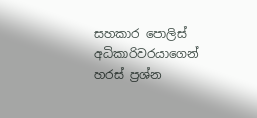සහකාර පොලිස් අධිකාරිවරයාගෙන් හරස් ප්‍රශ්න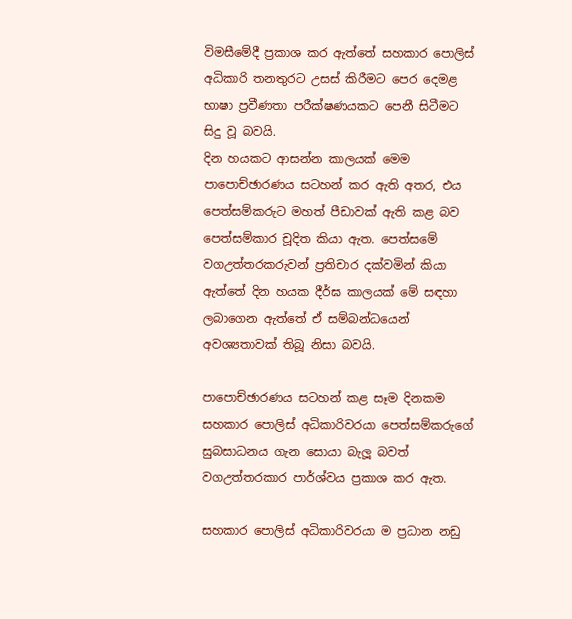විමසීමේදී ප්‍රකාශ කර ඇත්තේ සහකාර පොලිස් අධිකාරි තනතුරට උසස් කිරීමට පෙර දෙමළ භාෂා ප්‍රවීණතා පරීක්ෂණයකට පෙනී සිටීමට සිදු වූ බවයි.
දින හයකට ආසන්න කාලයක් මෙම පාපොච්ඡාරණය සටහන් කර ඇති අතර, එය පෙත්සම්කරුට මහත් පීඩාවක් ඇති කළ බව පෙත්සම්කාර චූදිත කියා ඇත. පෙත්සමේ වගඋත්තරකරුවන් ප්‍රතිචාර දක්වමින් කියා ඇත්තේ දින හයක දීර්ඝ කාලයක් මේ සඳහා ලබාගෙන ඇත්තේ ඒ සම්බන්ධයෙන් අවශ්‍යතාවක් තිබූ නිසා බවයි.

පාපොච්ඡාරණය සටහන් කළ සෑම දිනකම සහකාර පොලිස් අධිකාරිවරයා පෙත්සම්කරුගේ සුබසාධනය ගැන සොයා බැලූ බවත් වගඋත්තරකාර පාර්ශ්වය ප්‍රකාශ කර ඇත.

සහකාර පොලිස් අධිකාරිවරයා ම ප්‍රධාන නඩු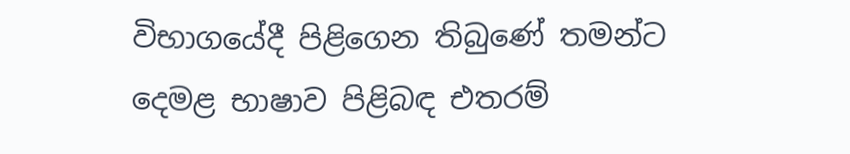විභාගයේදී පිළිගෙන තිබුණේ තමන්ට දෙමළ භාෂාව පිළිබඳ එතරම්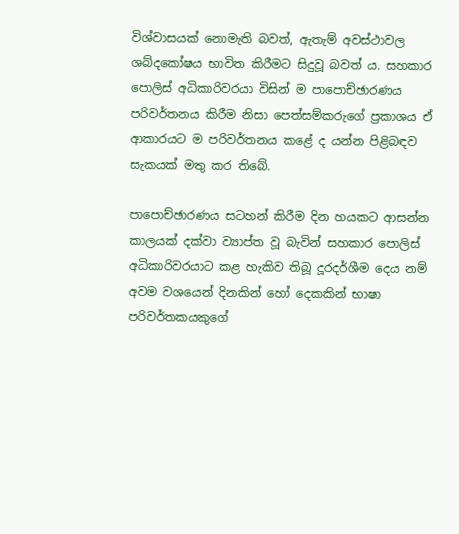විශ්වාසයක් නොමැති බවත්, ඇතැම් අවස්ථාවල ශබ්දකෝෂය භාවිත කිරීමට සිදුවූ බවත් ය. සහකාර පොලිස් අධිකාරිවරයා විසින් ම පාපොච්ඡාරණය පරිවර්තනය කිරීම නිසා පෙත්සම්කරුගේ ප්‍රකාශය ඒ ආකාරයට ම පරිවර්තනය කළේ ද යන්න පිළිබඳව සැකයක් මතු කර තිබේ.

පාපොච්ඡාරණය සටහන් කිරීම දින හයකට ආසන්න කාලයක් දක්වා ව්‍යාප්ත වූ බැවින් සහකාර පොලිස් අධිකාරිවරයාට කළ හැකිව තිබූ දූරදර්ශීම දෙය නම් අවම වශයෙන් දිනකින් හෝ දෙකකින් භාෂා පරිවර්තකයකුගේ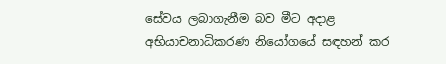සේවය ලබාගැනීම බව මීට අදාළ අභියාචනාධිකරණ නියෝගයේ සඳහන් කර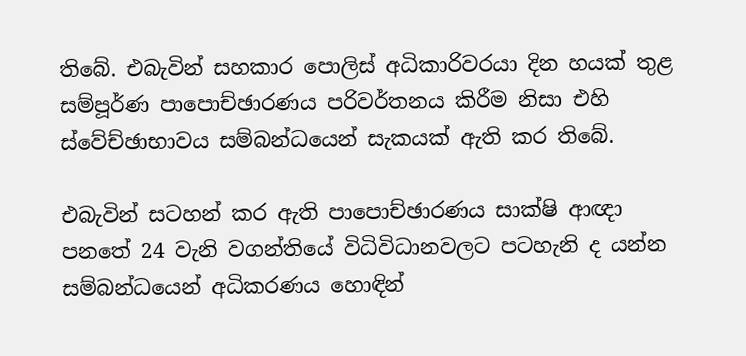තිබේ. එබැවින් සහකාර පොලිස් අධිකාරිවරයා දින හයක් තුළ සම්පූර්ණ පාපොච්ඡාරණය පරිවර්තනය කිරීම නිසා එහි ස්වේච්ඡාභාවය සම්බන්ධයෙන් සැකයක් ඇති කර තිබේ.

එබැවින් සටහන් කර ඇති පාපොච්ඡාරණය සාක්ෂි ආඥා පනතේ 24 වැනි වගන්තියේ විධිවිධානවලට පටහැනි ද යන්න සම්බන්ධයෙන් අධිකරණය හොඳින්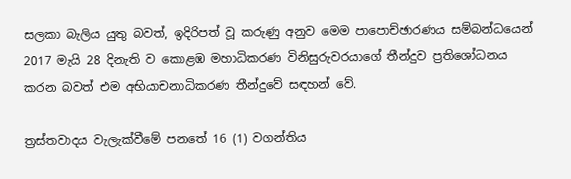සලකා බැලිය යුතු බවත්, ඉදිරිපත් වූ කරුණු අනුව මෙම පාපොච්ඡාරණය සම්බන්ධයෙන් 2017 මැයි 28 දිනැති ව කොළඹ මහාධිකරණ විනිසුරුවරයාගේ තීන්දුව ප්‍රතිශෝධනය කරන බවත් එම අභියාචනාධිකරණ තීන්දුවේ සඳහන් වේ.

ත්‍රස්තවාදය වැලැක්වීමේ පනතේ 16 (1) වගන්තිය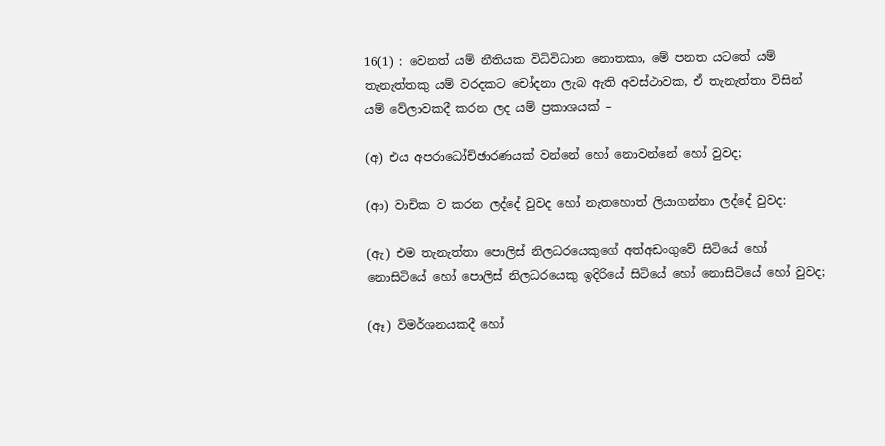16(1) : වෙනත් යම් නීතියක විධිවිධාන නොතකා, මේ පනත යටතේ යම් තැනැත්තකු යම් වරදකට චෝදනා ලැබ ඇති අවස්ථාවක, ඒ තැනැත්තා විසින් යම් වේලාවකදී කරන ලද යම් ප්‍රකාශයක් –

(අ) එය අපරාධෝච්ඡාරණයක් වන්නේ හෝ නොවන්නේ හෝ වුවද;

(ආ) වාචික ව කරන ලද්දේ වුවද හෝ නැතහොත් ලියාගන්නා ලද්දේ වුවද:

(ඇ) එම තැනැත්තා පොලිස් නිලධරයෙකුගේ අත්අඩංගුවේ සිටියේ හෝ නොසිටියේ හෝ පොලිස් නිලධරයෙකු ඉදිරියේ සිටියේ හෝ නොසිටියේ හෝ වුවද;

(ඈ) විමර්ශනයකදී හෝ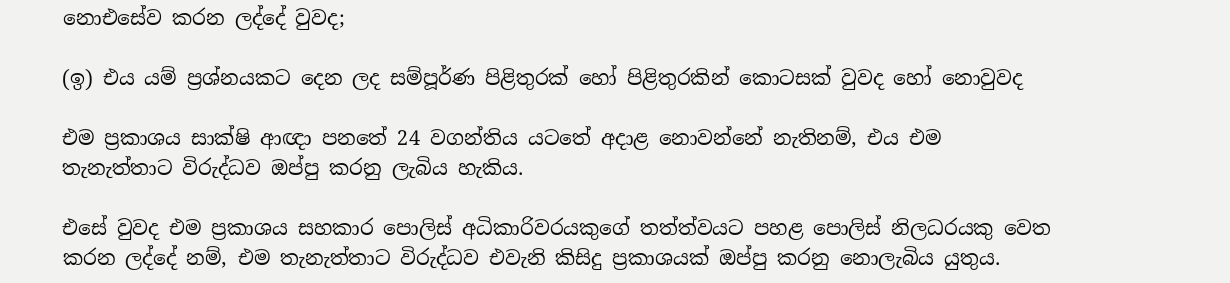නොඑසේව කරන ලද්දේ වුවද;

(ඉ) එය යම් ප්‍රශ්නයකට දෙන ලද සම්පූර්ණ පිළිතුරක් හෝ පිළිතුරකින් කොටසක් වුවද හෝ නොවුවද

එම ප්‍රකාශය සාක්ෂි ආඥා පනතේ 24 වගන්තිය යටතේ අදාළ නොවන්නේ නැතිනම්, එය එම තැනැත්තාට විරුද්ධව ඔප්පු කරනු ලැබිය හැකිය.

එසේ වුවද එම ප්‍රකාශය සහකාර පොලිස් අධිකාරිවරයකුගේ තත්ත්වයට පහළ පොලිස් නිලධරයකු වෙත කරන ලද්දේ නම්, එම තැනැත්තාට විරුද්ධව එවැනි කිසිදු ප්‍රකාශයක් ඔප්පු කරනු නොලැබිය යුතුය.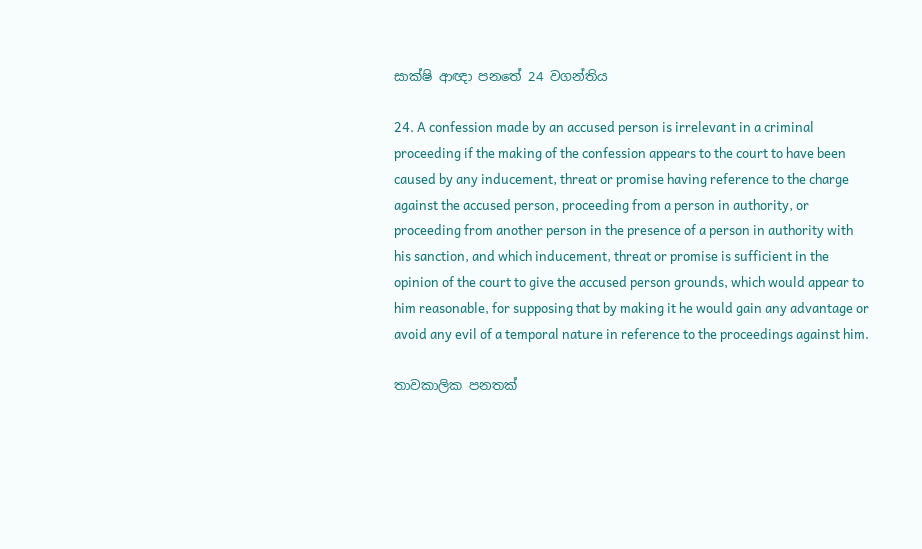සාක්ෂි ආඥා පනතේ 24 වගන්තිය

24. A confession made by an accused person is irrelevant in a criminal proceeding if the making of the confession appears to the court to have been caused by any inducement, threat or promise having reference to the charge against the accused person, proceeding from a person in authority, or proceeding from another person in the presence of a person in authority with his sanction, and which inducement, threat or promise is sufficient in the opinion of the court to give the accused person grounds, which would appear to him reasonable, for supposing that by making it he would gain any advantage or avoid any evil of a temporal nature in reference to the proceedings against him.

තාවකාලික පනතක්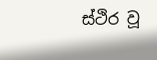ස්ථිර වූ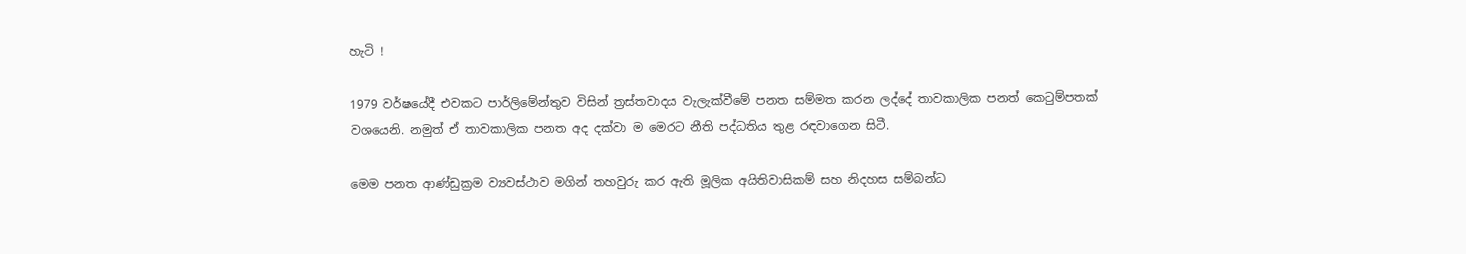හැටි !

1979 වර්ෂයේදී එවකට පාර්ලිමේන්තුව විසින් ත්‍රස්තවාදය වැලැක්වීමේ පනත සම්මත කරන ලද්දේ තාවකාලික පනත් කෙටුම්පතක් වශයෙනි. නමුත් ඒ තාවකාලික පනත අද දක්වා ම මෙරට නීති පද්ධතිය තුළ රඳවාගෙන සිටී.

මෙම පනත ආණ්ඩුක්‍රම ව්‍යවස්ථාව මගින් තහවුරු කර ඇති මූලික අයිතිවාසිකම් සහ නිදහස සම්බන්ධ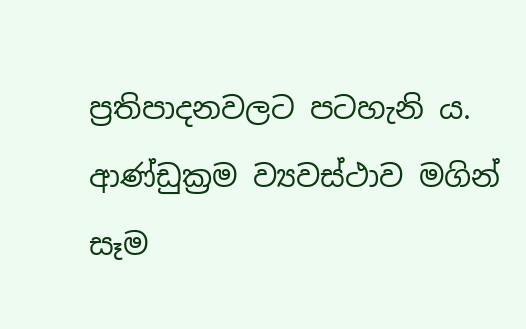ප්‍රතිපාදනවලට පටහැනි ය. ආණ්ඩුක්‍රම ව්‍යවස්ථාව මගින් සෑම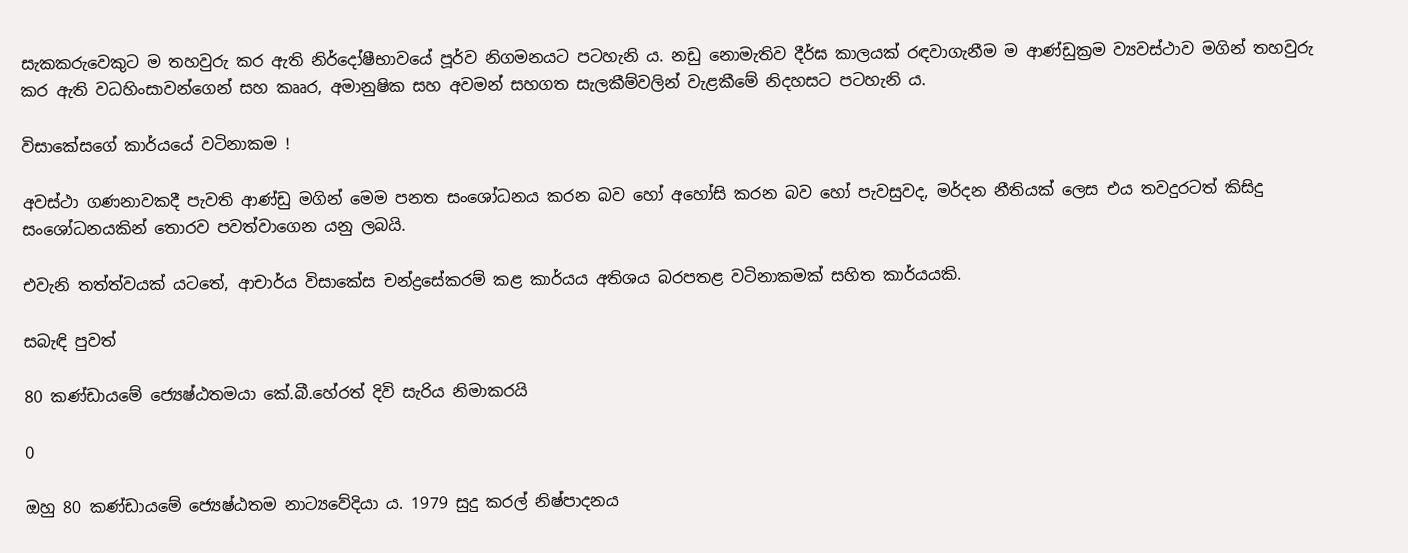සැකකරුවෙකුට ම තහවුරු කර ඇති නිර්දෝෂීභාවයේ පූර්ව නිගමනයට පටහැනි ය. නඩු නොමැතිව දීර්ඝ කාලයක් රඳවාගැනීම ම ආණ්ඩුක්‍රම ව්‍යවස්ථාව මගින් තහවුරු කර ඇති වධහිංසාවන්ගෙන් සහ කෲර, අමානුෂික සහ අවමන් සහගත සැලකීම්වලින් වැළකීමේ නිදහසට පටහැනි ය.

විසාකේසගේ කාර්යයේ වටිනාකම !

අවස්ථා ගණනාවකදී පැවති ආණ්ඩු මගින් මෙම පනත සංශෝධනය කරන බව හෝ අහෝසි කරන බව හෝ පැවසුවද, මර්දන නීතියක් ලෙස එය තවදුරටත් කිසිදු සංශෝධනයකින් තොරව පවත්වාගෙන යනු ලබයි.

එවැනි තත්ත්වයක් යටතේ, ආචාර්ය විසාකේස චන්ද්‍රසේකරම් කළ කාර්යය අතිශය බරපතළ වටිනාකමක් සහිත කාර්යයකි.

සබැඳි පුවත්

80 කණ්ඩායමේ ජ්‍යෙෂ්ඨතමයා කේ.බී.හේරත් දිවි සැරිය නිමාකරයි

0

ඔහු 80 කණ්ඩායමේ ජ්‍යෙෂ්ඨතම නාට්‍යවේදියා ය. 1979 සුදු කරල් නිෂ්පාදනය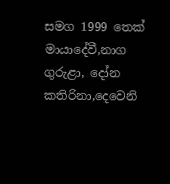සමග 1999 තෙක් මායාදේවී,නාග ගුරුළා, දෝන කතිරිනා,දෙවෙනි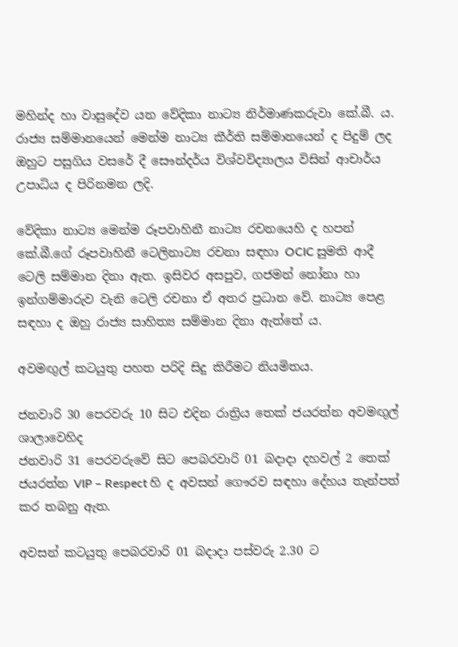මහින්ද හා වාසුදේව යන වේදිකා නාට්‍ය නිර්මාණකරුවා කේ.බී. ය. රාජ්‍ය සම්මානයෙන් මෙන්ම නාට්‍ය කීර්ති සම්මානයෙන් ද පිදුම් ලද ඔහුට පසුගිය වසරේ දී සෞන්දර්ය විශ්වවිද්‍යාලය විසින් ආචාර්ය උපාධිය ද පිරිනමන ලදි.

වේදිකා නාට්‍ය මෙන්ම රූපවාහිනී නාට්‍ය රචනයෙහි ද හපන් කේ.බී.ගේ රූපවාහිනී ටෙලිනාට්‍ය රචනා සඳහා OCIC සුමති ආදී ටෙලි සම්මාන දිනා ඇත. ඉසිවර අසපුව, ගජමන් නෝනා හා ඉන්ගම්මාරුව වැනි ටෙලි රචනා ඒ අතර ප්‍රධාන වේ. නාට්‍ය පෙළ සඳහා ද ඔහු රාජ්‍ය සාහිත්‍ය සම්මාන දිනා ඇත්තේ ය.

අවමඟුල් කටයුතු පහත පරිදි සිදු කිරීමට නියමිතය.

ජනවාරි 30 පෙරවරු 10 සිට එදින රාත්‍රිය තෙක් ජයරත්න අවමඟුල් ශාලාවෙහිද
ජනවාරි 31 පෙරවරුවේ සිට පෙබරවාරි 01 බදාදා දහවල් 2 තෙක් ජයරත්න VIP – Respect හි ද අවසන් ගෞරව සඳහා දේහය තැන්පත් කර තබනු ඇත.

අවසන් කටයුතු පෙබරවාරි 01 බදාදා පස්වරු 2.30 ට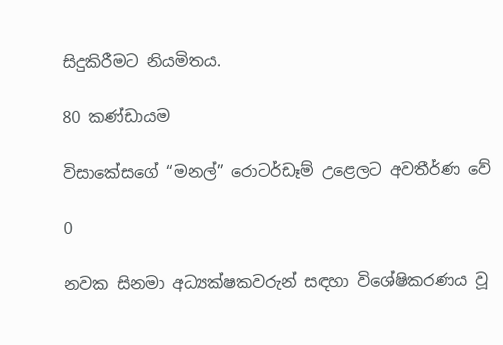සිදුකිරීමට නියමිතය.

80 කණ්ඩායම

විසාකේසගේ “මනල්” රොටර්ඩෑම් උළෙලට අවතීර්ණ වේ

0

නවක සිනමා අධ්‍යක්ෂකවරුන් සඳහා විශේෂිකරණය වූ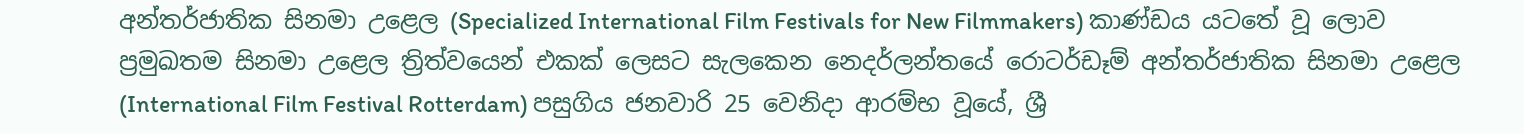අන්තර්ජාතික සිනමා උළෙල (Specialized International Film Festivals for New Filmmakers) කාණ්ඩය යටතේ වූ ලොව ප්‍රමුඛතම සිනමා උළෙල ත්‍රිත්වයෙන් එකක් ලෙසට සැලකෙන නෙදර්ලන්තයේ රොටර්ඩෑම් අන්තර්ජාතික සිනමා උළෙල (International Film Festival Rotterdam) පසුගිය ජනවාරි 25 වෙනිදා ආරම්භ වූයේ, ශ්‍රී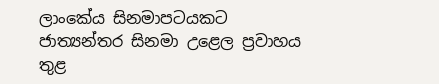ලාංකේය සිනමාපටයකට ජාත්‍යන්තර සිනමා උළෙල ප්‍රවාහය තුළ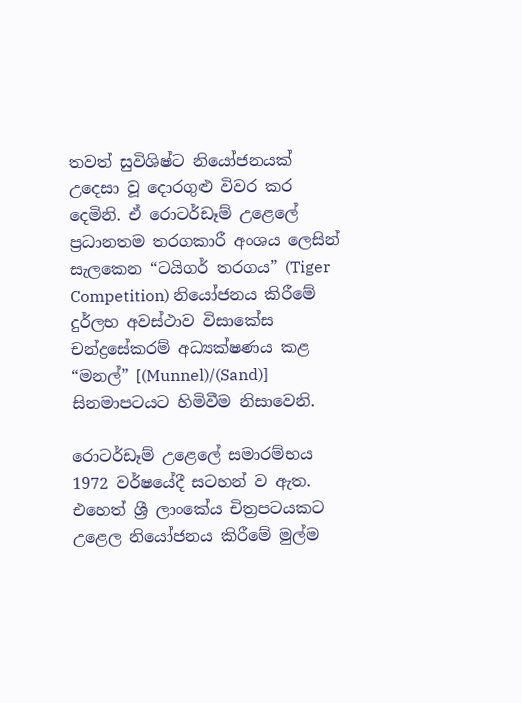තවත් සුවිශිෂ්ට නියෝජනයක් උදෙසා වූ දොරගුළු විවර කර දෙමිනි. ඒ රොටර්ඩෑම් උළෙලේ ප්‍රධානතම තරගකාරී අංශය ලෙසින් සැලකෙන “ටයිගර් තරගය” (Tiger Competition) නියෝජනය කිරීමේ දුර්ලභ අවස්ථාව විසාකේස චන්ද්‍රසේකරම් අධ්‍යක්ෂණය කළ “මනල්” [(Munnel)/(Sand)] සිනමාපටයට හිමිවීම නිසාවෙනි.

රොටර්ඩෑම් උළෙලේ සමාරම්භය 1972 වර්ෂයේදී සටහන් ව ඇත. එහෙත් ශ්‍රී ලාංකේය චිත්‍රපටයකට උළෙල නියෝජනය කිරීමේ මුල්ම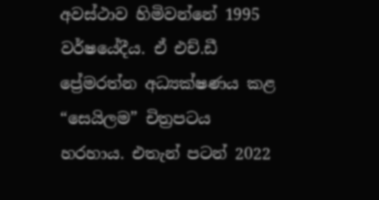අවස්ථාව හිමිවන්නේ 1995 වර්ෂයේදීය. ඒ එච්.ඩී ප්‍රේමරත්න අධ්‍යක්ෂණය කළ “සෙයිලම” චිත්‍රපටය හරහාය. එතැන් පටන් 2022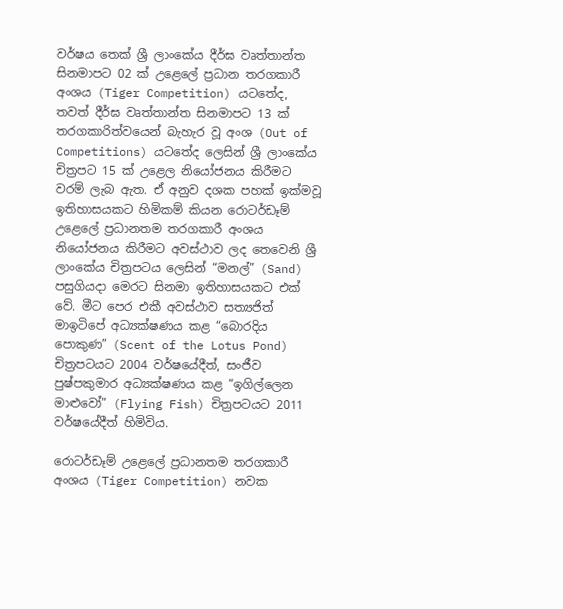වර්ෂය තෙක් ශ්‍රී ලාංකේය දීර්ඝ වෘත්තාන්ත සිනමාපට 02 ක් උළෙලේ ප්‍රධාන තරගකාරී අංශය (Tiger Competition) යටතේද, තවත් දීර්ඝ වෘත්තාන්ත සිනමාපට 13 ක් තරගකාරිත්වයෙන් බැහැර වූ අංශ (Out of Competitions) යටතේද ලෙසින් ශ්‍රී ලාංකේය චිත්‍රපට 15 ක් උළෙල නියෝජනය කිරීමට වරම් ලැබ ඇත. ඒ අනුව දශක පහක් ඉක්මවූ ඉතිහාසයකට හිමිකම් කියන රොටර්ඩෑම් උළෙලේ ප්‍රධානතම තරගකාරී අංශය නියෝජනය කිරීමට අවස්ථාව ලද තෙවෙනි ශ්‍රී ලාංකේය චිත්‍රපටය ලෙසින් “මනල්” (Sand) පසුගියදා මෙරට සිනමා ඉතිහාසයකට එක් වේ. මීට පෙර එකී අවස්ථාව සත්‍යජිත් මාඉටිපේ අධ්‍යක්ෂණය කළ “බොරදිය පොකුණ” (Scent of the Lotus Pond) චිත්‍රපටයට 2004 වර්ෂයේදීත්, සංජීව පුෂ්පකුමාර අධ්‍යක්ෂණය කළ “ඉගිල්ලෙන මාළුවෝ” (Flying Fish) චිත්‍රපටයට 2011 වර්ෂයේදීත් හිමිවිය.

රොටර්ඩෑම් උළෙලේ ප්‍රධානතම තරගකාරී අංශය (Tiger Competition) නවක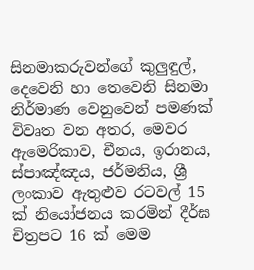සිනමාකරුවන්ගේ කුලුඳුල්, දෙවෙනි හා තෙවෙනි සිනමා නිර්මාණ වෙනුවෙන් පමණක් විවෘත වන අතර, මෙවර ඇමෙරිකාව, චීනය, ඉරානය, ස්පාඤ්ඤය, ජර්මනිය, ශ්‍රී ලංකාව ඇතුළුව රටවල් 15 ක් නියෝජනය කරමින් දීර්ඝ චිත්‍රපට 16 ක් මෙම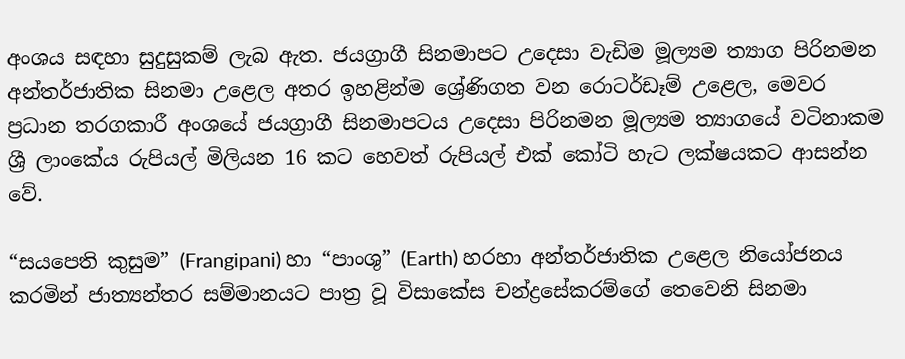අංශය සඳහා සුදුසුකම් ලැබ ඇත. ජයග්‍රාගී සිනමාපට උදෙසා වැඩිම මූල්‍යම ත්‍යාග පිරිනමන අන්තර්ජාතික සිනමා උළෙල අතර ඉහළින්ම ශ්‍රේණිගත වන රොටර්ඩෑම් උළෙල, මෙවර ප්‍රධාන තරගකාරී අංශයේ ජයග්‍රාගී සිනමාපටය උදෙසා පිරිනමන මූල්‍යම ත්‍යාගයේ වටිනාකම ශ්‍රී ලාංකේය රුපියල් මිලියන 16 කට හෙවත් රුපියල් එක් කෝටි හැට ලක්ෂයකට ආසන්න වේ.

“සයපෙති කුසුම” (Frangipani) හා “පාංශු” (Earth) හරහා අන්තර්ජාතික උළෙල නියෝජනය කරමින් ජාත්‍යන්තර සම්මානයට පාත්‍ර වූ විසාකේස චන්ද්‍රසේකරම්ගේ තෙවෙනි සිනමා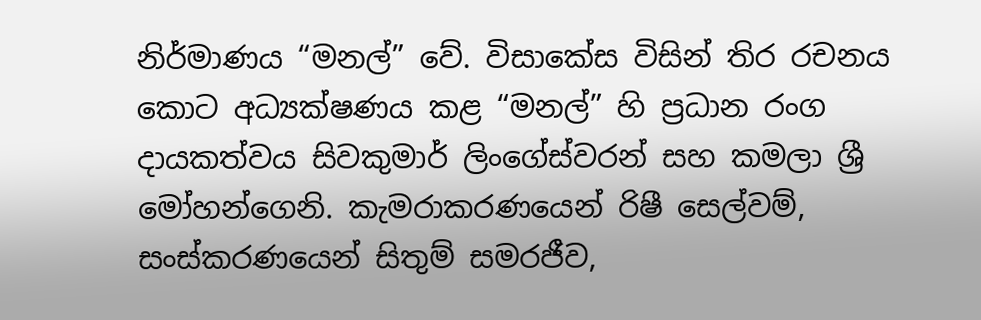නිර්මාණය “මනල්” වේ. විසාකේස විසින් තිර රචනය කොට අධ්‍යක්ෂණය කළ “මනල්” හි ප්‍රධාන රංග දායකත්වය සිවකුමාර් ලිංගේස්වරන් සහ කමලා ශ්‍රී මෝහන්ගෙනි. කැමරාකරණයෙන් රිෂී සෙල්වම්, සංස්කරණයෙන් සිතුම් සමරජීව,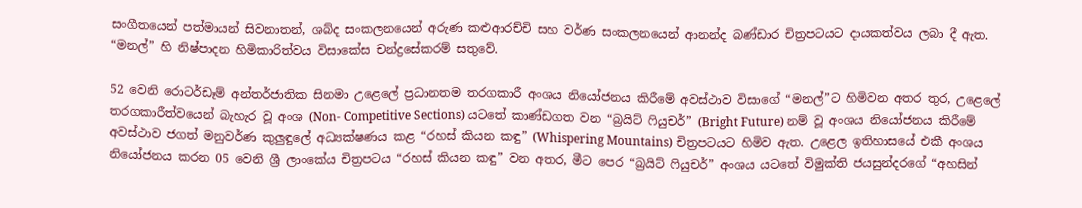සංගීතයෙන් පත්මායන් සිවනාතන්, ශබ්ද සංකලනයෙන් අරුණ කළුආරච්චි සහ වර්ණ සංකලනයෙන් ආනන්ද බණ්ඩාර චිත්‍රපටයට දායකත්වය ලබා දී ඇත. “මනල්” හි නිෂ්පාදන හිමිකාරිත්වය විසාකේස චන්ද්‍රසේකරම් සතුවේ.

52 වෙනි රොටර්ඩෑම් අන්තර්ජාතික සිනමා උළෙලේ ප්‍රධානතම තරගකාරී අංශය නියෝජනය කිරීමේ අවස්ථාව විසාගේ “මනල්”ට හිමිවන අතර තුර, උළෙලේ තරගකාරීත්වයෙන් බැහැර වූ අංශ (Non- Competitive Sections) යටතේ කාණ්ඩගත වන “බ්‍රයිට් ෆියුචර්” (Bright Future) නම් වූ අංශය නියෝජනය කිරීමේ අවස්ථාව ජගත් මනුවර්ණ කුලුඳුලේ අධ්‍යක්ෂණය කළ “රහස් කියන කඳු” (Whispering Mountains) චිත්‍රපටයට හිමිව ඇත. උළෙල ඉතිහාසයේ එකී අංශය නියෝජනය කරන 05 වෙනි ශ්‍රී ලාංකේය චිත්‍රපටය “රහස් කියන කඳු” වන අතර, මීට පෙර “බ්‍රයිට් ෆියුචර්” අංශය යටතේ විමුක්ති ජයසුන්දරගේ “අහසින්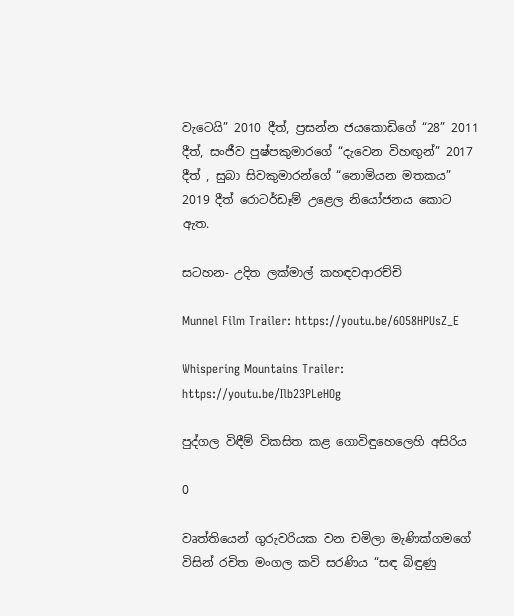වැටෙයි” 2010 දීත්, ප්‍රසන්න ජයකොඩිගේ “28” 2011 දීත්, සංජීව පුෂ්පකුමාරගේ “දැවෙන විහඟුන්” 2017 දීත් , සුබා සිවකුමාරන්ගේ “නොමියන මතකය” 2019 දීත් රොටර්ඩෑම් උළෙල නියෝජනය කොට ඇත.

සටහන- උදිත ලක්මාල් කහඳවආරච්චි

Munnel Film Trailer: https://youtu.be/6O58HPUsZ_E

Whispering Mountains Trailer: https://youtu.be/Ilb23PLeHOg

පුද්ගල විඳීම් විකසිත කළ ගොවිඳුහෙලෙහි අසිරිය

0

වෘත්තියෙන් ගුරුවරියක වන චමිලා මැණික්ගමගේ විසින් රචිත මංගල කවි සරණිය “සඳ බිඳුණු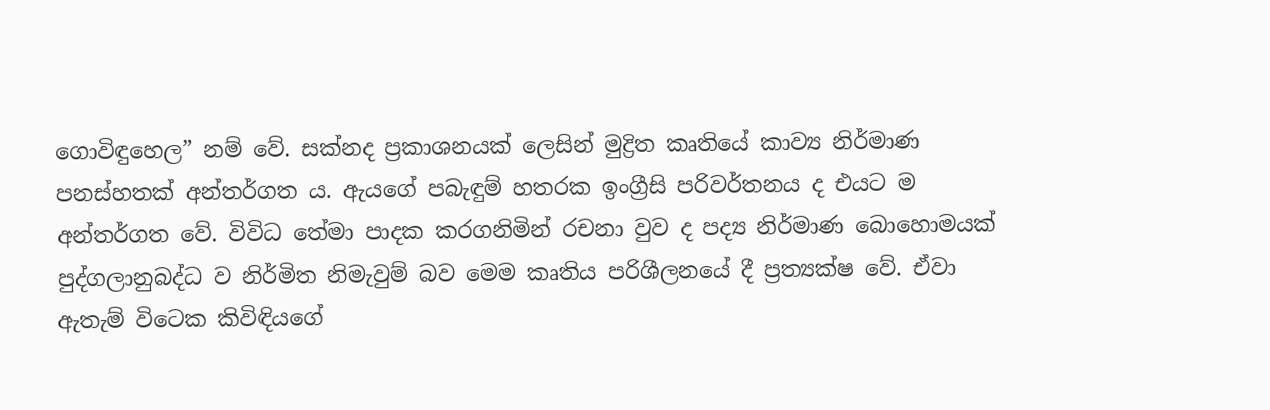ගොවිඳුහෙල” නම් වේ. සක්නද ප්‍රකාශනයක් ලෙසින් මුද්‍රිත කෘතියේ කාව්‍ය නිර්මාණ පනස්හතක් අන්තර්ගත ය. ඇයගේ පබැඳුම් හතරක ඉංග්‍රීසි පරිවර්තනය ද එයට ම අන්තර්ගත වේ. විවිධ තේමා පාදක කරගනිමින් රචනා වුව ද පද්‍ය නිර්මාණ බොහොමයක් පුද්ගලානුබද්ධ ව නිර්මිත නිමැවුම් බව මෙම කෘතිය පරිශීලනයේ දී ප්‍රත්‍යක්ෂ වේ. ඒවා ඇතැම් විටෙක කිවිඳියගේ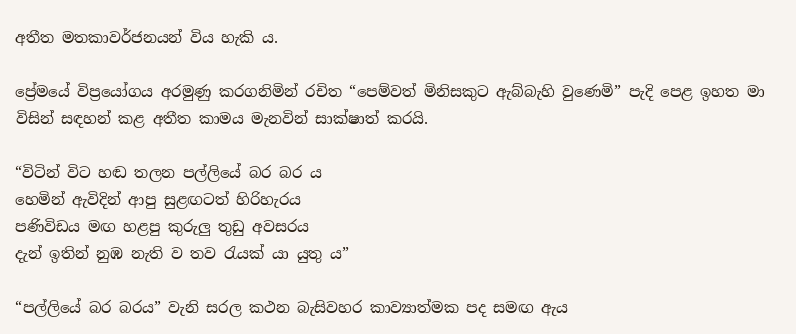අතීත මතකාවර්ජනයන් විය හැකි ය.

ප්‍රේමයේ විප්‍රයෝගය අරමුණු කරගනිමින් රචිත “පෙම්වත් මිනිසකුට ඇබ්බැහි වුණෙමි” පැදි පෙළ ඉහත මා විසින් සඳහන් කළ අතීත කාමය මැනවින් සාක්ෂාත් කරයි.

“විටින් විට හඬ තලන පල්ලියේ බර බර ය
හෙමින් ඇවිදින් ආපු සුළඟටත් හිරිහැරය
පණිවිඩය මඟ හළපු කුරුලු තුඩු අවසරය
දැන් ඉතින් නුඹ නැති ව තව රැයක් යා යුතු ය”

“පල්ලියේ බර බරය” වැනි සරල කථන බැසිවහර කාව්‍යාත්මක පද සමඟ ඇය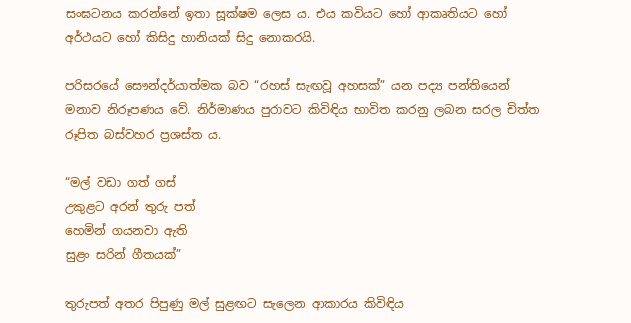සංඝටනය කරන්නේ ඉතා සූක්ෂම ලෙස ය. එය කවියට හෝ ආකෘතියට හෝ අර්ථයට හෝ කිසිදු හානියක් සිදු නොකරයි.

පරිසරයේ සෞන්දර්යාත්මක බව “රහස් සැඟවූ අහසක්” යන පද්‍ය පන්තියෙන් මනාව නිරූපණය වේ. නිර්මාණය පුරාවට කිවිඳිය භාවිත කරනු ලබන සරල චිත්ත රූපිත බස්වහර ප්‍රශස්ත ය.

“මල් වඩා ගත් ගස්
උකුළට අරන් තුරු පත්
හෙමින් ගයනවා ඇති
සුළං සරින් ගීතයක්”

තුරුපත් අතර පිපුණු මල් සුළඟට සැලෙන ආකාරය කිවිඳිය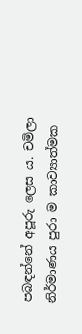පබඳන්නේ අපූරු ලෙස ය. චමිලා නිර්මාණය පුරා ම කාව්‍යාත්මක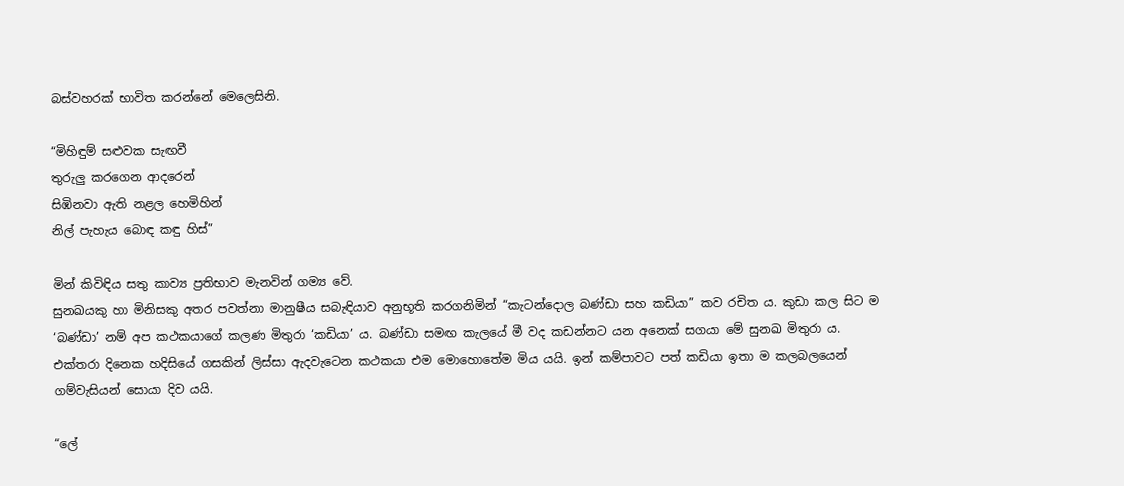බස්වහරක් භාවිත කරන්නේ මෙලෙසිනි.

“මිහිඳුම් සළුවක සැඟවී
තුරුලු කරගෙන ආදරෙන්
සිඹිනවා ඇති නළල හෙමිහින්
නිල් පැහැය බොඳ කඳු හිස්”

මින් කිවිඳිය සතු කාව්‍ය ප්‍රතිභාව මැනවින් ගම්‍ය වේ.
සුනඛයකු හා මිනිසකු අතර පවත්නා මානුෂීය සබැඳියාව අනුභූති කරගනිමින් “කැටන්දොල බණ්ඩා සහ කඩියා” කව රචිත ය. කුඩා කල සිට ම ‘බණ්ඩා’ නම් අප කථකයාගේ කලණ මිතුරා ‘කඩියා’ ය. බණ්ඩා සමඟ කැලයේ මී වද කඩන්නට යන අනෙක් සගයා මේ සුනඛ මිතුරා ය. එක්තරා දිනෙක හදිසියේ ගසකින් ලිස්සා ඇදවැටෙන කථකයා එම මොහොතේම මිය යයි. ඉන් කම්පාවට පත් කඩියා ඉතා ම කලබලයෙන් ගම්වැසියන් සොයා දිව යයි.

“ලේ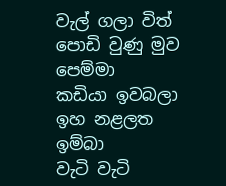වැල් ගලා විත් පොඩි වුණු මුව පෙම්මා
කඩියා ඉවබලා ඉහ නළලත ඉම්බා
වැටි වැටි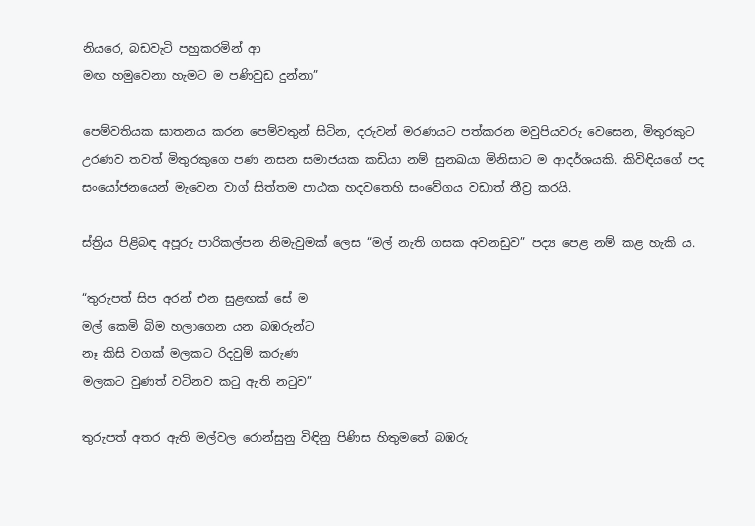නියරෙ, බඩවැටි පහුකරමින් ආ
මඟ හමුවෙනා හැමට ම පණිවුඩ දුන්නා”

පෙම්වතියක ඝාතනය කරන පෙම්වතුන් සිටින, දරුවන් මරණයට පත්කරන මවුපියවරු වෙසෙන, මිතුරකුට උරණව තවත් මිතුරකුගෙ පණ නසන සමාජයක කඩියා නම් සුනඛයා මිනිසාට ම ආදර්ශයකි. කිවිඳියගේ පද සංයෝජනයෙන් මැවෙන වාග් සිත්තම පාඨක හදවතෙහි සංවේගය වඩාත් තීව්‍ර කරයි.

ස්ත්‍රිය පිළිබඳ අපූරු පාරිකල්පන නිමැවුමක් ලෙස “මල් නැති ගසක අවනඩුව” පද්‍ය පෙළ නම් කළ හැකි ය.

“තුරුපත් සිප අරන් එන සුළඟක් සේ ම
මල් කෙමි බිම හලාගෙන යන බඹරුන්ට
නෑ කිසි වගක් මලකට රිදවුම් කරුණ
මලකට වුණත් වටිනව කටු ඇති නටුව”

තුරුපත් අතර ඇති මල්වල රොන්සුනු විඳිනු පිණිස හිතුමතේ බඹරු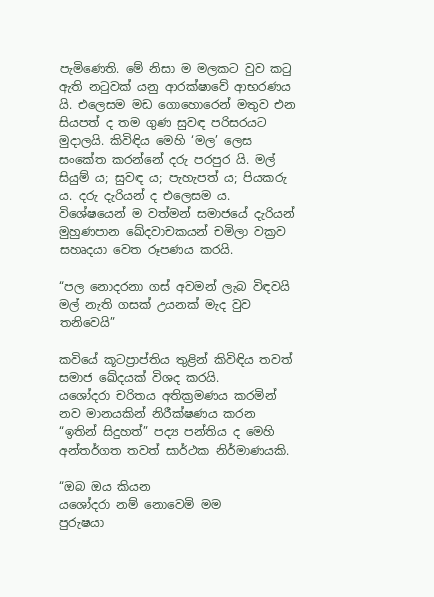පැමිණෙති. මේ නිසා ම මලකට වුව කටු ඇති නටුවක් යනු ආරක්ෂාවේ ආභරණය යි. එලෙසම මඩ ගොහොරෙන් මතුව එන සියපත් ද තම ගුණ සුවඳ පරිසරයට මුදාලයි. කිවිඳිය මෙහි ‘මල’ ලෙස සංකේත කරන්නේ දරු පරපුර යි. මල් සියුම් ය; සුවඳ ය; පැහැපත් ය; පියකරු ය. දරු දැරියන් ද එලෙසම ය. විශේෂයෙන් ම වත්මන් සමාජයේ දැරියන් මුහුණපාන ඛේදවාචකයන් චමිලා වක්‍රව සහෘදයා වෙත රූපණය කරයි.

“පල නොදරනා ගස් අවමන් ලැබ විඳවයි
මල් නැති ගසක් උයනක් මැද වුව තනිවෙයි”

කවියේ කූටප්‍රාප්තිය තුළින් කිවිඳිය තවත් සමාජ ඛේදයක් විශද කරයි.
යශෝදරා චරිතය අතික්‍රමණය කරමින් නව මානයකින් නිරීක්ෂණය කරන “ඉතින් සිදුහත්” පද්‍ය පන්තිය ද මෙහි අන්තර්ගත තවත් සාර්ථක නිර්මාණයකි.

“ඔබ ඔය කියන
යශෝදරා නම් නොවෙමි මම
පුරුෂයා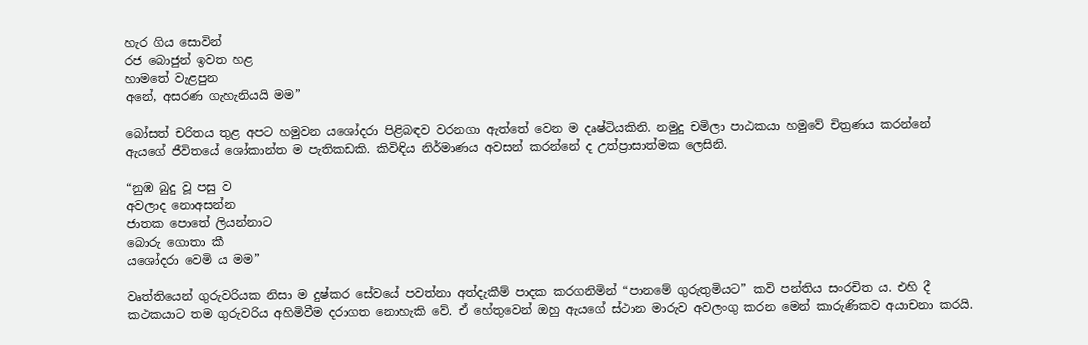හැර ගිය සොවින්
රජ බොජුන් ඉවත හළ
හාමතේ වැළපුන
අනේ, අසරණ ගැහැනියයි මම”

බෝසත් චරිතය තුළ අපට හමුවන යශෝදරා පිළිබඳව වරනගා ඇත්තේ වෙන ම දෘෂ්ටියකිනි. නමුදු චමිලා පාඨකයා හමුවේ චිත්‍රණය කරන්නේ ඇයගේ ජීවිතයේ ශෝකාන්ත ම පැතිකඩකි. කිවිඳිය නිර්මාණය අවසන් කරන්නේ ද උත්ප්‍රාසාත්මක ලෙසිනි.

“නුඹ බුදු වූ පසු ව
අවලාද නොඅසන්න
ජාතක පොතේ ලියන්නාට
බොරු ගොතා කී
යශෝදරා වෙමි ය මම”

වෘත්තියෙන් ගුරුවරියක නිසා ම දුෂ්කර සේවයේ පවත්නා අත්දැකීම් පාදක කරගනිමින් “පානමේ ගුරුතුමියට” කවි පන්තිය සංරචිත ය. එහි දී කථකයාට තම ගුරුවරිය අහිමිවීම දරාගත නොහැකි වේ. ඒ හේතුවෙන් ඔහු ඇයගේ ස්ථාන මාරුව අවලංගු කරන මෙන් කාරුණිකව අයාචනා කරයි.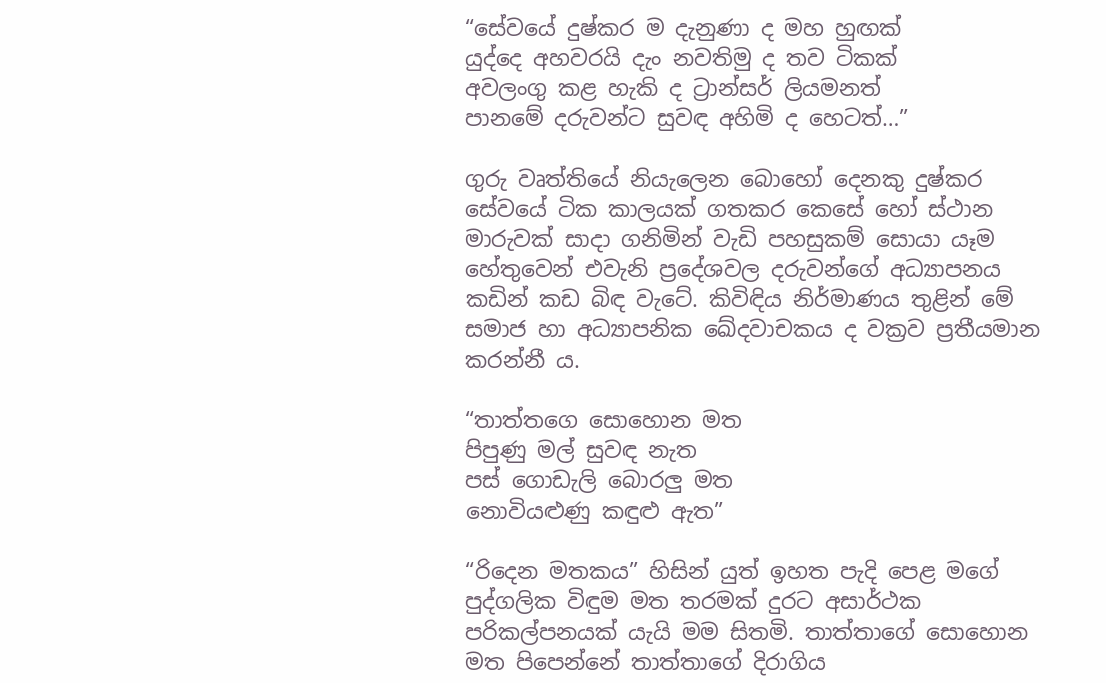“සේවයේ දුෂ්කර ම දැනුණා ද මහ හුඟක්
යුද්දෙ අහවරයි දැං නවතිමු ද තව ටිකක්
අවලංගු කළ හැකි ද ට්‍රාන්සර් ලියමනත්
පානමේ දරුවන්ට සුවඳ අහිමි ද හෙටත්…”

ගුරු වෘත්තියේ නියැලෙන බොහෝ දෙනකු දුෂ්කර සේවයේ ටික කාලයක් ගතකර කෙසේ හෝ ස්ථාන මාරුවක් සාදා ගනිමින් වැඩි පහසුකම් සොයා යෑම හේතුවෙන් එවැනි ප්‍රදේශවල දරුවන්ගේ අධ්‍යාපනය කඩින් කඩ බිඳ වැටේ. කිවිඳිය නිර්මාණය තුළින් මේ සමාජ හා අධ්‍යාපනික ඛේදවාචකය ද වක්‍රව ප්‍රතීයමාන කරන්නී ය.

“තාත්තගෙ සොහොන මත
පිපුණු මල් සුවඳ නැත
පස් ගොඩැලි බොරලු මත
නොවියළුණු කඳුළු ඇත”

“රිදෙන මතකය” හිසින් යුත් ඉහත පැදි පෙළ මගේ පුද්ගලික විඳුම මත තරමක් දුරට අසාර්ථක පරිකල්පනයක් යැයි මම සිතමි. තාත්තාගේ සොහොන මත පිපෙන්නේ තාත්තාගේ දිරාගිය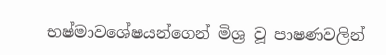භෂ්මාවශේෂයන්ගෙන් මිශ්‍ර වූ පාෂණවලින්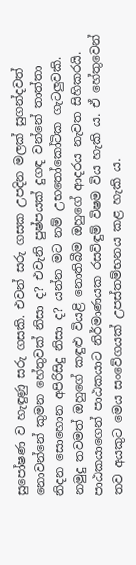සුපෝෂණ ව හැඳුණු සරු ගසකි. එවන් සරු ගසක උපදින මලක් සුගන්දවත් නොවන්නේ කුමන හේතුවක් නිසා ද? එවැනි පුෂ්පයක් දුගඳ වන්නේ තාත්තා නිදන සොහොන අපිරිසිදු නිසා ද? යන්න මට නම් උභතෝකෝටික ගැටලුවකි. නමුදු තවමත් ඔහුගේ කඳුළු වියළි නොතිබීම ඔහුගේ ආදරය නැවත සිහිකරයි. පාඨකයාගෙන් පාඨකයාට නිර්මාණයක රසවිඳුම් විෂම විය හැකි ය. ඒ හේතුවෙන් තව අයකුට මෙය සංවේගයක් උපස්තම්භනය කළ හැකි ය.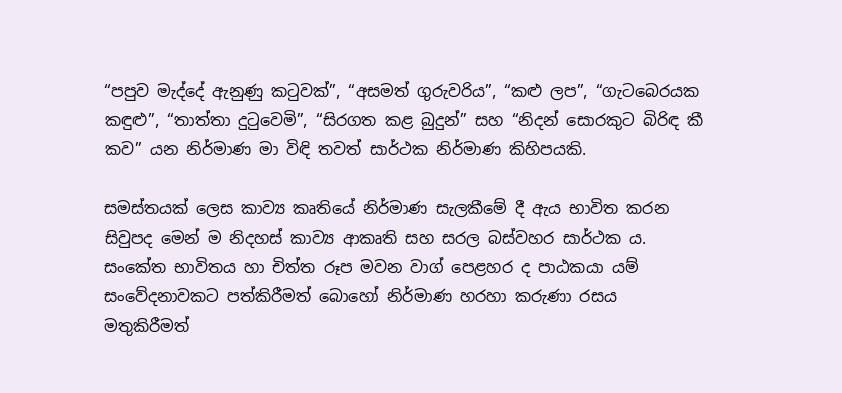“පපුව මැද්දේ ඇනුණු කටුවක්”, “අසමත් ගුරුවරිය”, “කළු ලප”, “ගැටබෙරයක කඳුළු”, “තාත්තා දුටුවෙමි”, “සිරගත කළ බුදුන්” සහ “නිදන් සොරකුට බිරිඳ කී කව” යන නිර්මාණ මා විඳි තවත් සාර්ථක නිර්මාණ කිහිපයකි.

සමස්තයක් ලෙස කාව්‍ය කෘතියේ නිර්මාණ සැලකීමේ දී ඇය භාවිත කරන සිවුපද මෙන් ම නිදහස් කාව්‍ය ආකෘති සහ සරල බස්වහර සාර්ථක ය. සංකේත භාවිතය හා චිත්ත රූප මවන වාග් පෙළහර ද පාඨකයා යම් සංවේදනාවකට පත්කිරීමත් බොහෝ නිර්මාණ හරහා කරුණා රසය මතුකිරීමත්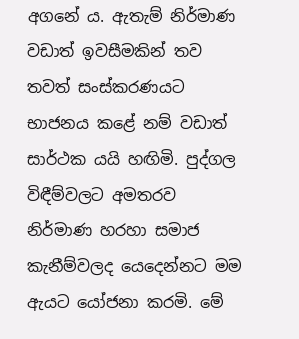අගනේ ය. ඇතැම් නිර්මාණ වඩාත් ඉවසීමකින් තව තවත් සංස්කරණයට භාජනය කළේ නම් වඩාත් සාර්ථක යයි හඟිමි. පුද්ගල විඳීම්වලට අමතරව නිර්මාණ හරහා සමාජ කැනීම්වලද යෙදෙන්නට මම ඇයට යෝජනා කරමි. මේ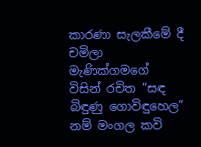කාරණා සැලකීමේ දී චමිලා මැණික්ගමගේ විසින් රචිත “සඳ බිඳුණු ගොවිඳුහෙල” නම් මංගල කවි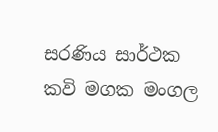සරණිය සාර්ථක කවි මගක මංගල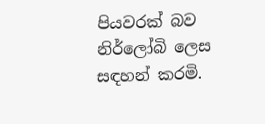පියවරක් බව නිර්ලෝබි ලෙස සඳහන් කරමි.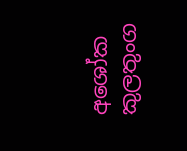අශෝක කුලතුංග